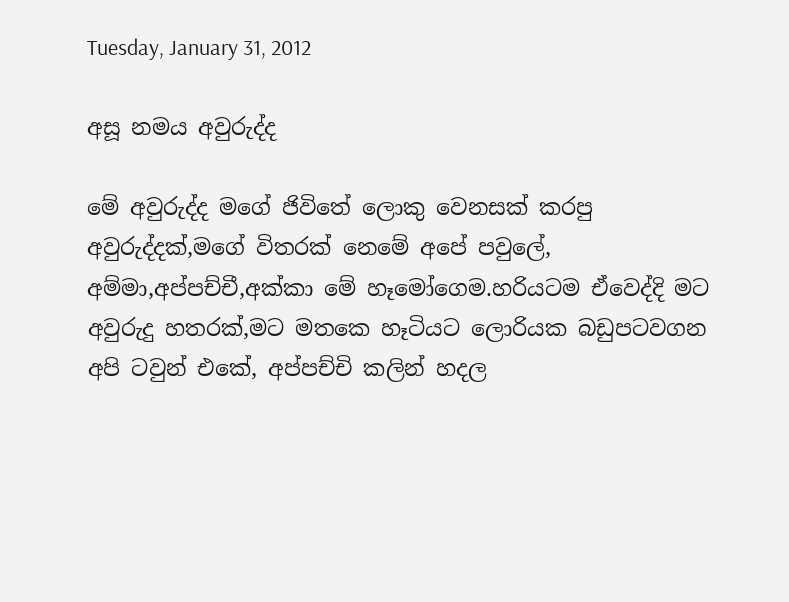Tuesday, January 31, 2012

අසූ නමය අවුරුද්ද

මේ අවුරුද්ද මගේ ජිවිතේ ලොකු වෙනසක් කරපු අවුරුද්දක්,මගේ විතරක් නෙමේ අපේ පවුලේ, අම්මා,අප්පච්චී,අක්කා මේ හෑමෝගෙම.හරියටම ඒවෙද්දි මට අවුරුදු හතරක්,මට මතකෙ හෑටියට ලොරියක බඩුපටවගන අපි ටවුන් එකේ, අප්පච්චි කලින් හදල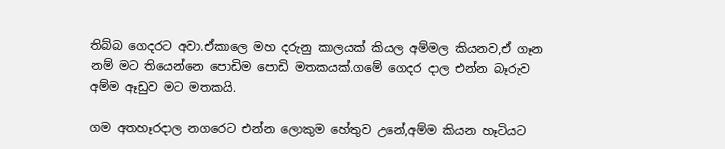තිබ්බ ගෙදරට අවා.ඒකාලෙ මහ දරුනු කාලයක් කියල අම්මල කියනව,ඒ ගෑන නම් මට තියෙන්නෙ පොඩිම පොඩි මතකයක්.ගමේ ගෙදර දාල එන්න බෑරුව අම්ම ඈඩුව මට මතකයි.

ගම අතහෑරදාල නගරෙට එන්න ලොකුම හේතුව උනේ,අම්ම කියන හෑටියට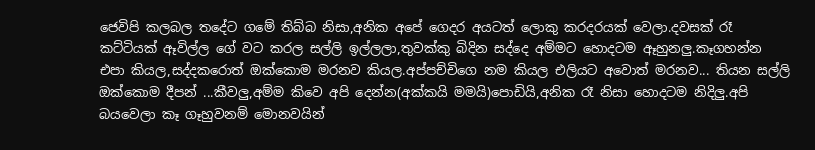ජෙවිපි කලබල තදේට ගමේ තිබ්බ නිසා,අනික අපේ ගෙදර අයටත් ලොකු කරදරයක් වෙලා.දවසක් රෑ කට්ටියක් ඈවිල්ල ගේ වට කරල සල්ලි ඉල්ලලා,තුවක්කු බිදින සද්දෙ අම්මට හොදටම ඈහුනලු.කෑගහන්න එපා කියල,සද්දකරොත් ඔක්කොම මරනව කියල.අප්පච්චිගෙ නම කියල එලියට අවොත් මරනව... තියන සල්ලි ඔක්කොම දීපන් ...කීවලු,අම්ම කිවෙ අපි දෙන්න(අක්කයි මමයි)පොඩියි,අනික රෑ නිසා හොදටම නිදිලු.අපි බයවෙලා කෑ ගෑහුවනම් මොනවයින්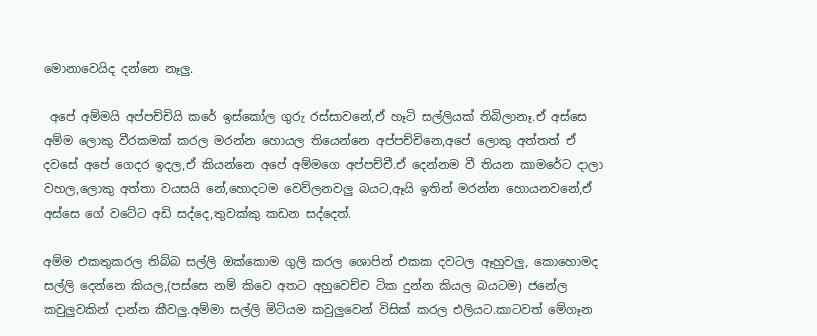මොනාවෙයිද දන්නෙ නෑලු.

 අපේ අම්මයි අප්පච්චියි කරේ ඉස්කෝල ගුරු රස්සාවනේ,ඒ හෑටි සල්ලියක් තිබිලානෑ.ඒ අස්සෙ අම්ම ලොකු වීරකමක් කරල මරන්න හොයල තියෙන්නෙ අප්පච්චිනෙ,අපේ ලොකු අත්තත් ඒ දවසේ අපේ ගෙදර ඉදල,ඒ කියන්නෙ අපේ අම්මගෙ අප්පච්චී.ඒ දෙන්නම වී තියන කාමරේට දාලා වහල,ලොකු අත්තා වයසයි නේ,හොදටම වෙව්ලනවලු බයට,ඈයි ඉතින් මරන්න හොයනවනේ,ඒ අස්සෙ ගේ වටේට අඩි සද්දෙ,තුවක්කු කඩන සද්දෙත්.

අම්ම එකතුකරල තිබ්බ සල්ලි ඔක්කොම ගුලි කරල ශොපින් එකක දවටල ඈහුවලු, කොහොමද  සල්ලි දෙන්නෙ කියල,(පස්සෙ නම් කිවෙ අතට අහුවෙච්ච ටික දුන්න කියල බයටම) ජනේල කවුලුවකින් දාන්න කීවලු.අම්මා සල්ලි මිටියම කවුලුවෙන් විසික් කරල එලියට.කාටවත් මේගෑන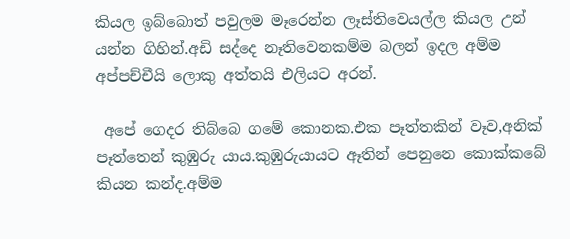කියල ඉබ්බොත් පවුලම මෑරෙන්න ලෑස්තිවෙයල්ල කියල උන් යන්න ගිහින්.අඩි සද්දෙ නෑතිවෙනකම්ම බලන් ඉදල අම්ම අප්පච්චීයි ලොකු අත්තයි එලියට අරන්.

 අපේ ගෙදර තිබ්බෙ ගමේ කොනක.එක පෑත්තකින් වෑව,අනික් පෑත්තෙන් කුඹුරු යාය.කුඹුරුයායට ඈතින් පෙනුනෙ කොක්කබේ කියන කන්ද.අම්ම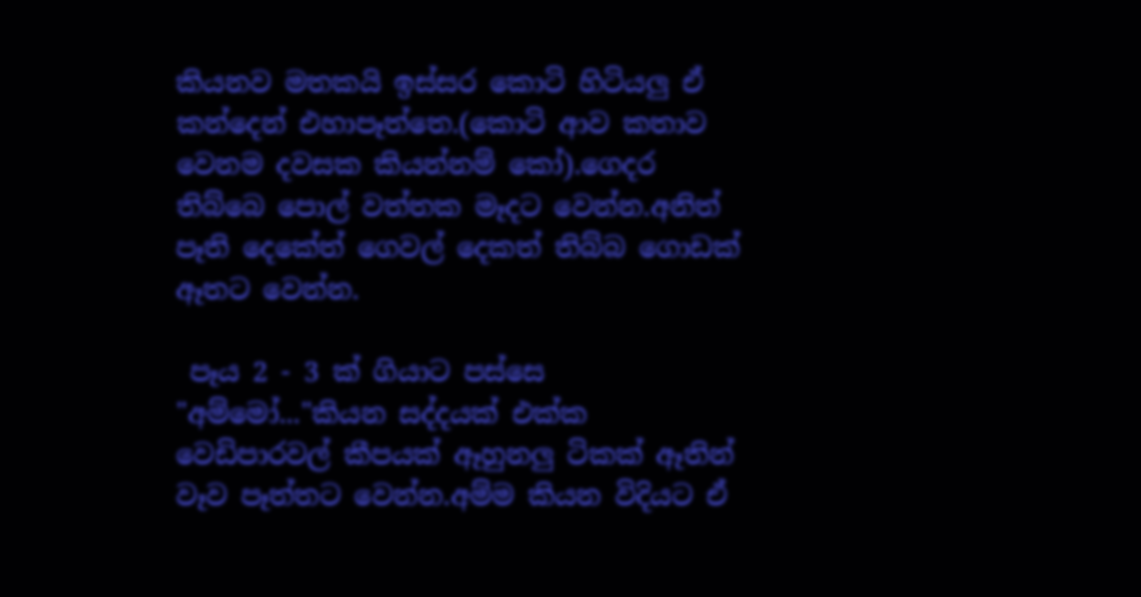කියනව මතකයි ඉස්සර කොටි හිටියලු ඒ කන්දෙන් එහාපෑත්තෙ.(කොටි ආව කතාව වෙනම දවසක කියන්නම් කෝ).ගෙදර තිබ්බෙ පොල් වත්තක මෑදට වෙන්න.අනිත් පෑති දෙකේත් ගෙවල් දෙකත් තිබ්බ ගොඩක් ඈතට වෙන්න.

 පෑය 2 - 3 ක් ගියාට පස්සෙ "අම්මෝ..."කියන සද්දයක් එක්ක වෙඩිපාරවල් කීපයක් ඈහුනලු ටිකක් ඈතින් වෑව පෑත්තට වෙන්න.අම්ම කියන විදියට ඒ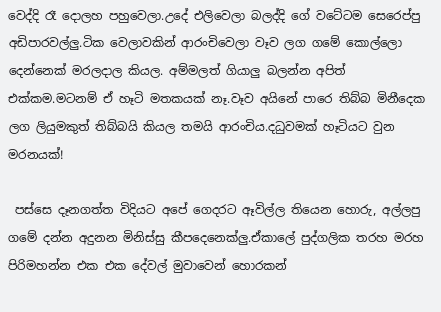වෙද්දි රෑ දොලහ පහුවෙලා.උදේ එලිවෙලා බලද්දි ගේ වටේටම සෙරෙප්පු අඩිපාරවල්ලු.ටික වෙලාවකින් ආරංචිවෙලා වෑව ලග ගමේ කොල්ලො දෙන්නෙක් මරලදාල කියල. අම්මලත් ගියාලු බලන්න අපිත් එක්කම.මටනම් ඒ හෑටි මතකයක් නෑ.වෑව අයිනේ පාරෙ තිබ්බ මිනීදෙක ලග ලියුමකුත් තිබ්බයි කියල තමයි ආරංචිය.දධුවමක් හෑටියට වුන මරනයක්!

 පස්සෙ දෑනගත්ත විදියට අපේ ගෙදරට ඈවිල්ල තියෙන හොරු, අල්ලපු ගමේ දන්න අදුනන මිනිස්සු කීපදෙනෙක්ලු.ඒකාලේ පුද්ගලික තරහ මරහ පිරිමහන්න එක එක දේවල් මුවාවෙන් හොරකන්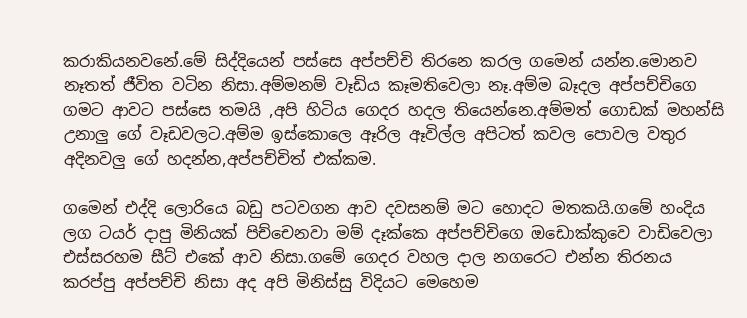කරාකියනවනේ.මේ සිද්දියෙන් පස්සෙ අප්පච්චි තිරනෙ කරල ගමෙන් යන්න.මොනව නෑතත් ජීවිත වටින නිසා.අම්මනම් වෑඩිය කෑමතිවෙලා නෑ.අම්ම බෑදල අප්පච්චිගෙ ගමට ආවට පස්සෙ තමයි ,අපි හිටිය ගෙදර හදල තියෙන්නෙ.අම්මත් ගොඩක් මහන්සි උනාලු ගේ වෑඩවලට.අම්ම ඉස්කොලෙ ඈරිල ඈවිල්ල අපිටත් කවල පොවල වතුර අදිනවලු ගේ හදන්න,අප්පච්චිත් එක්කම.

ගමෙන් එද්දි ලොරියෙ බඩු පටවගන ආව දවසනම් මට හොදට මතකයි.ගමේ හංදිය ලග ටයර් දාපු මිනියක් පිච්චෙනවා මම් දෑක්කෙ අප්පච්චිගෙ ඔඩොක්කුවෙ වාඩිවෙලා එස්සරහම සීට් එකේ ආව නිසා.ගමේ ගෙදර වහල දාල නගරෙට එන්න තිරනය කරප්පු අප්පච්චි නිසා අද අපි මිනිස්සු විදියට මෙහෙම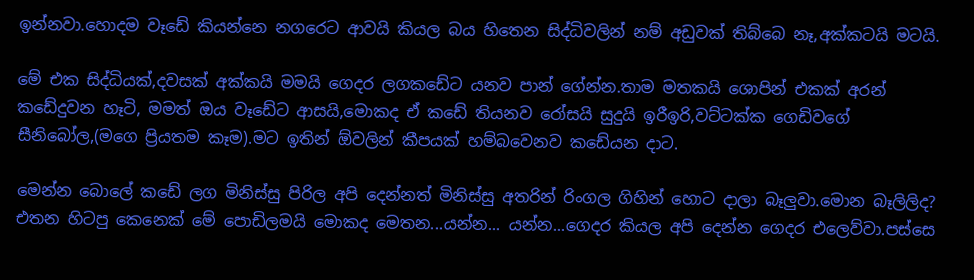ඉන්නවා.හොදම වෑඩේ කියන්නෙ නගරෙට ආවයි කියල බය හිතෙන සිද්ධිවලින් නම් අඩුවක් තිබ්බෙ නෑ,අක්කටයි මටයි.

මේ එක සිද්ධියක්,දවසක් අක්කයි මමයි ගෙදර ලගකඩේට යනව පාන් ගේන්න.තාම මතකයි ශොපින් එකක් අරන් කඩේදුවන හෑටි, මමත් ඔය වෑඩේට ආසයි,මොකද ඒ කඩේ තියනව රෝසයි සුදුයි ඉරීඉරි,වට්ටක්ක ගෙඩිවගේ සීනිබෝල,(මගෙ ප්‍රියතම කෑම).මට ඉතින් ඕවලින් කීපයක් හම්බවෙනව කඩේයන දාට.

මෙන්න බොලේ කඩේ ලග මිනිස්සු පිරිල අපි දෙන්නත් මිනිස්සු අතරින් රිංගල ගිහින් හොට දාලා බෑලුවා.මොන බෑලිලිද? එතන හිටපු කෙනෙක් මේ පොඩිලමයි මොකද මෙතන...යන්න... යන්න...ගෙදර කියල අපි දෙන්න ගෙදර එලෙව්වා.පස්සෙ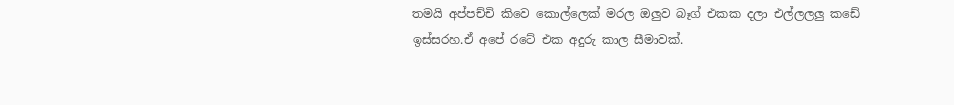තමයි අප්පච්චි කිවෙ කොල්ලෙක් මරල ඔලුව බෑග් එකක දලා එල්ලලලු කඩේ ඉස්සරහ.ඒ අපේ රටේ එක අදුරු කාල සීමාවක්.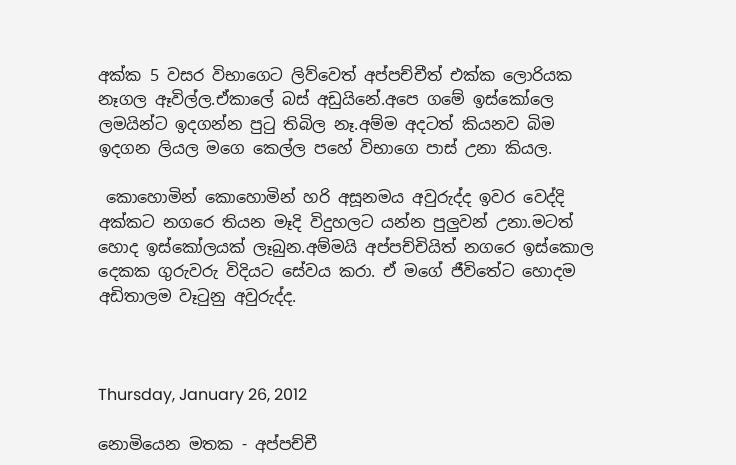අක්ක 5 වසර විභාගෙට ලිව්වෙත් අප්පච්චීත් එක්ක ලොරියක නෑගල ඈවිල්ල.ඒකාලේ බස් අඩුයිනේ.අපෙ ගමේ ඉස්කෝලෙ  ලමයින්ට ඉදගන්න පුටු තිබිල නෑ.අම්ම අදටත් කියනව බිම ඉදගන ලියල මගෙ කෙල්ල පහේ විභාගෙ පාස් උනා කියල.

 කොහොමින් කොහොමින් හරි අසූනමය අවුරුද්ද ඉවර වෙද්දි අක්කට නගරෙ තියන මෑදි විදුහලට යන්න පුලුවන් උනා.මටත් හොද ඉස්කෝලයක් ලෑබුන.අම්මයි අප්පච්චියිත් නගරෙ ඉස්කොල දෙකක ගුරුවරු විදියට සේවය කරා. ඒ මගේ ජීවිතේට හොදම අඩිතාලම වෑටුනු අවුරුද්ද.



Thursday, January 26, 2012

නොමියෙන මතක - අප්පච්චී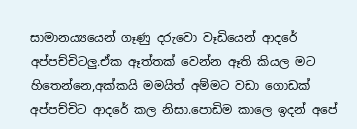සාමාන‍‍‍ය්‍යයෙන් ගෑණු දරුවො වෑඩියෙන් ආදරේ අප්පච්චිටලු.ඒක ඈත්තක් වෙන්න ඈති කියල මට හිතෙන්නෙ,අක්කයි මමයිත් අම්මට වඩා ගොඩක් අප්පච්චිට ආදරේ කල නිසා.පොඩිම කාලෙ ඉදන් අපේ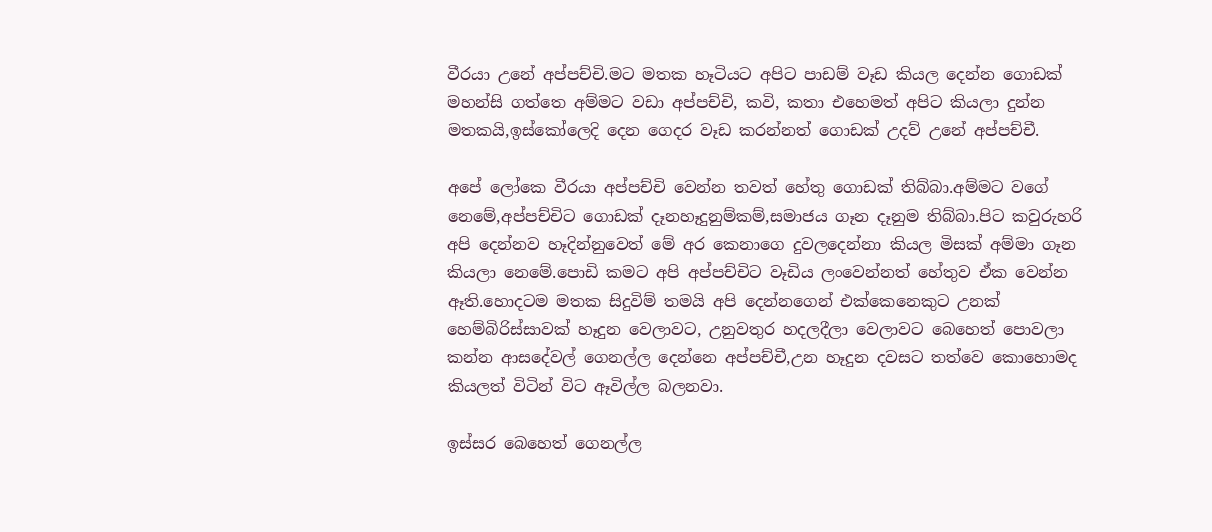වීරයා උනේ අප්පච්චි.මට මතක හෑටියට අපිට පාඩම් වෑඩ කියල දෙන්න ගොඩක් මහන්සි ගත්තෙ අම්මට වඩා අප්පච්චි, කවි, කතා එහෙමත් අපිට කියලා දුන්න මතකයි,ඉස්කෝලෙදි දෙන ගෙදර වෑඩ කරන්නත් ගොඩක් උදව් උනේ අප්පච්චී.

අපේ ලෝකෙ වීරයා අප්පච්චි වෙන්න තවත් හේතු ගොඩක් තිබ්බා.අම්මට වගේ නෙමේ,අප්පච්චිට ගොඩක් දෑනහෑදුනුම්කම්,සමාජය ගෑන දෑනුම තිබ්බා.පිට කවුරුහරි අපි දෙන්නව හෑදින්නුවෙත් මේ අර කෙනාගෙ දුවලදෙන්නා කියල මිසක් අම්මා ගෑන කියලා නෙමේ.පොඩි කමට අපි අප්පච්චිට වෑඩිය ලංවෙන්නත් හේතුව ඒක වෙන්න ඈති.හොදටම මතක සිදුවිම් තමයි අපි දෙන්නගෙන් එක්කෙනෙකුට උනක් හෙම්බිරිස්සාවක් හෑදුන වෙලාවට, උනුවතුර හදලදීලා වෙලාවට බෙහෙත් පොවලා කන්න ආසදේවල් ගෙනල්ල දෙන්නෙ අප්පච්චී,උන හෑදුන දවසට තත්වෙ කොහොමද කියලත් විටින් විට ඈවිල්ල බලනවා.

ඉස්සර බෙහෙත් ගෙනල්ල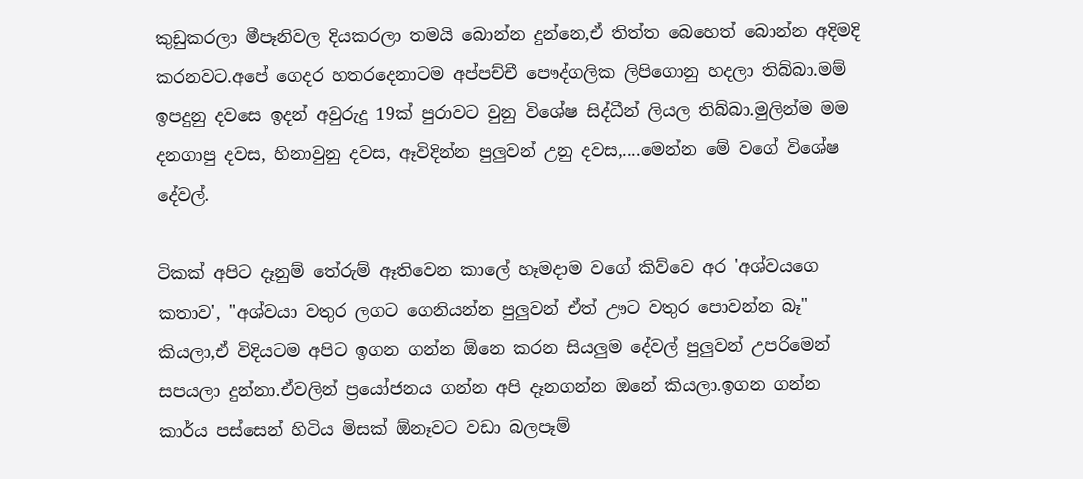කුඩුකරලා මීපෑනිවල දියකරලා තමයි බොන්න දුන්නෙ,ඒ තිත්ත බෙහෙත් බොන්න අදිමදි කරනවට.අපේ ගෙදර හතරදෙනාටම අප්පච්චී පෞද්ගලික ලිපිගොනු හදලා තිබ්බා.මම් ඉපදුනු දවසෙ ඉදන් අවුරුදු 19ක් පුරාවට වුනු විශේෂ සිද්ධීන් ලියල තිබ්බා.මුලින්ම මම දනගාපු දවස, හිනාවුනු දවස, ඈවිදින්න පුලුවන් උනු දවස,....මෙන්න මේ වගේ විශේෂ දේවල්.

ටිකක් අපිට දෑනුම් තේරුම් ඈතිවෙන කාලේ හෑමදාම වගේ කිව්වෙ අර 'අශ්වයගෙ කතාව', "අශ්වයා වතුර ලගට ගෙනියන්න පුලුවන් ඒත් ඌට වතුර පොවන්න බෑ" කියලා,ඒ විදියටම අපිට ඉගන ගන්න ඕනෙ කරන සියලුම දේවල් පුලුවන් උපරිමෙන් සපයලා දුන්නා.ඒවලින් ප්‍රයෝජනය ගන්න අපි දෑනගන්න ඔනේ කියලා.ඉගන ගන්න කාර්ය පස්සෙන් හිටිය මිසක් ඕනෑවට වඩා බලපෑම්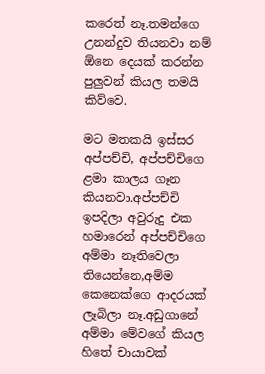කරෙත් නෑ.තමන්ගෙ උනන්දුව තියනවා නම් ඕනෙ දෙයක් කරන්න පුලුවන් කියල තමයි කිව්වෙ.

මට මතකයි ඉස්සර අප්පච්චි, අප්පච්චිගෙ ළමා කාලය ගෑන කියනවා.අප්පච්චි ඉපදිලා අවුරුදු එක හමාරෙන් අප්පච්චිගෙ
අම්මා නෑතිවෙලා තියෙන්නෙ,අම්ම කෙනෙක්ගෙ ආදරයක් ලෑබිලා නෑ.අඩුගානේ අම්මා මේවගේ කියල හිතේ චායාවක්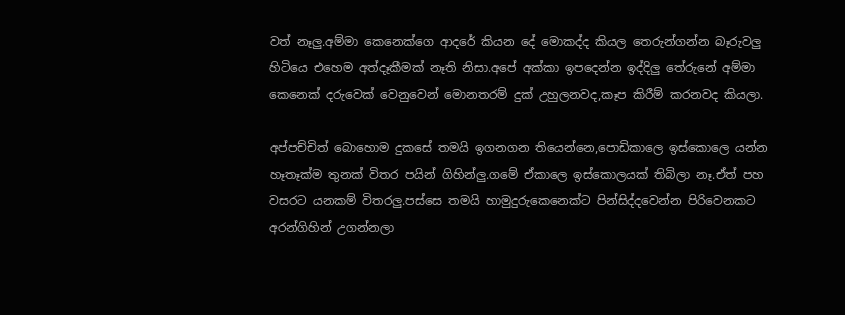වත් නෑලු.අම්මා කෙනෙක්ගෙ ආදරේ කියන දේ මොකද්ද කියල තෙරුන්ගන්න බෑරුවලු හිටියෙ එහෙම අත්දෑකීමක් නෑති නිසා.අපේ අක්කා ඉපදෙන්න ඉද්දිලු තේරුනේ අම්මා කෙනෙක් දරුවෙක් වෙනුවෙන් මොනතරම් දුක් උහුලනවද,කෑප කිරීම් කරනවද කියලා.

අප්පච්චිත් බොහොම දුකසේ තමයි ඉගනගන තියෙන්නෙ,පොඩිකාලෙ ඉස්කොලෙ යන්න හෑතෑක්ම තුනක් විතර පයින් ගිහින්ලු.ගමේ ඒකාලෙ ඉස්කොලයක් තිබිලා නෑ.ඒත් පහ වසරට යනකම් විතරලු.පස්සෙ තමයි හාමුදුරුකෙනෙක්ට පින්සිද්දවෙන්න පිරිවෙනකට අරන්ගිහින් උගන්නලා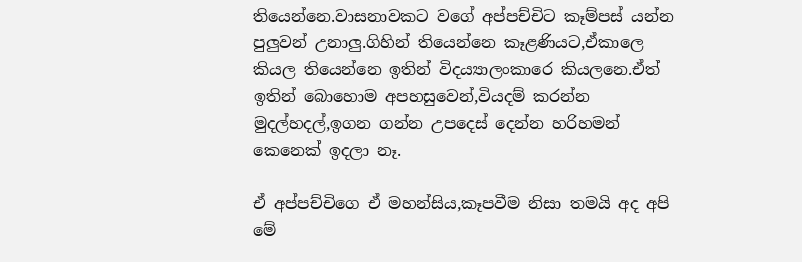තියෙන්නෙ.වාසනාවකට වගේ අප්පච්චිට කෑම්පස් යන්න පුලුවන් උනාලු.ගිහින් තියෙන්නෙ කෑළණියට,ඒකාලෙ කියල තියෙන්නෙ ඉතින් විදය්‍යාලංකාරෙ කියලනෙ.ඒත් ඉතින් බොහොම අපහසුවෙන්,වියදම් කරන්න මුදල්හදල්,ඉගන ගන්න උපදෙස් දෙන්න හරිහමන් කෙනෙක් ඉදලා නෑ.

ඒ අප්පච්චිගෙ ඒ මහන්සිය,කෑපවීම නිසා තමයි අද අපි මේ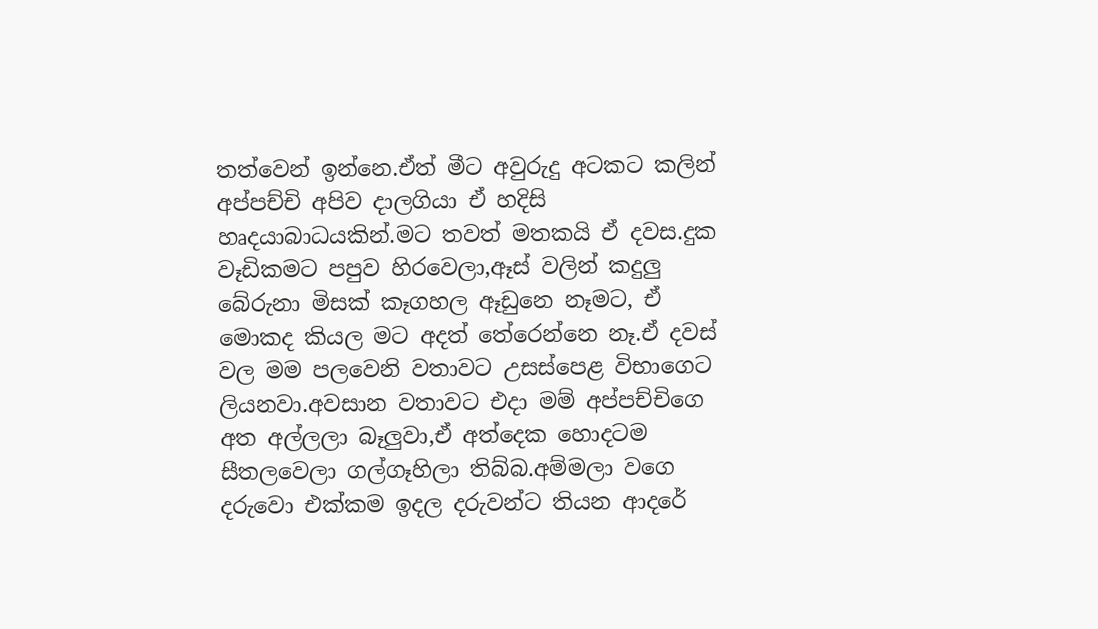තත්වෙන් ඉන්නෙ.ඒත් මීට අවුරුදු අටකට කලින් අප්පච්චි අපිව දාලගියා ඒ හදිසි හෘදයාබාධයකින්.මට තවත් මතකයි ඒ දවස.දුක වෑඩිකමට පපුව හිරවෙලා,ඈස් වලින් කදුලු බේරුනා මිසක් කෑගහල ඈඩුනෙ නෑමට, ඒ මොකද කියල මට අදත් තේරෙන්නෙ නෑ.ඒ දවස් වල මම පලවෙනි වතාවට උසස්පෙළ විභාගෙට ලියනවා.අවසාන වතාවට එදා මම් අප්පච්චිගෙ අත අල්ලලා බෑලුවා,ඒ අත්දෙක හොදටම සීතලවෙලා ගල්ගෑහිලා තිබ්බ.අම්මලා වගෙ දරුවො එක්කම ඉදල දරුවන්ට තියන ආදරේ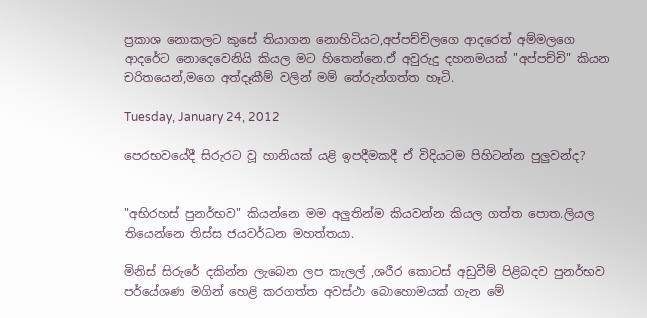ප්‍රකාශ නොකලට කුසේ තියාගන නොහිටියට,අප්පච්චිලගෙ ආදරෙත් අම්මලගෙ ආදරේට නොදෙවෙනියි කියල මට හිතෙන්නෙ.ඒ අවුරුදු දහනමයක් "අප්පච්චි" කියන චරිතයෙන්,මගෙ අත්දෑකීම් වලින් මම් තේරුන්ගත්ත හෑටි.

Tuesday, January 24, 2012

පෙරභවයේදී සිරුරට වූ හානියක් යළි ඉපදීමකදී ඒ විදියටම පිහිටන්න පුලුවන්ද?


"අභිරහස් පුනර්භව" කියන්නෙ මම අලුතින්ම කියවන්න කියල ගත්ත පොත.ලියල තියෙන්නෙ තිස්ස ජයවර්ධන මහත්තයා.

මිනිස් සිරුරේ දකින්න ලැබෙන ලප කැලල් ,ශරීර කොටස් අඩුවීම් පිළිබදව පුනර්භව පර්යේශණ මගින් හෙළි කරගත්ත අවස්ථා බොහොමයක් ගැන මේ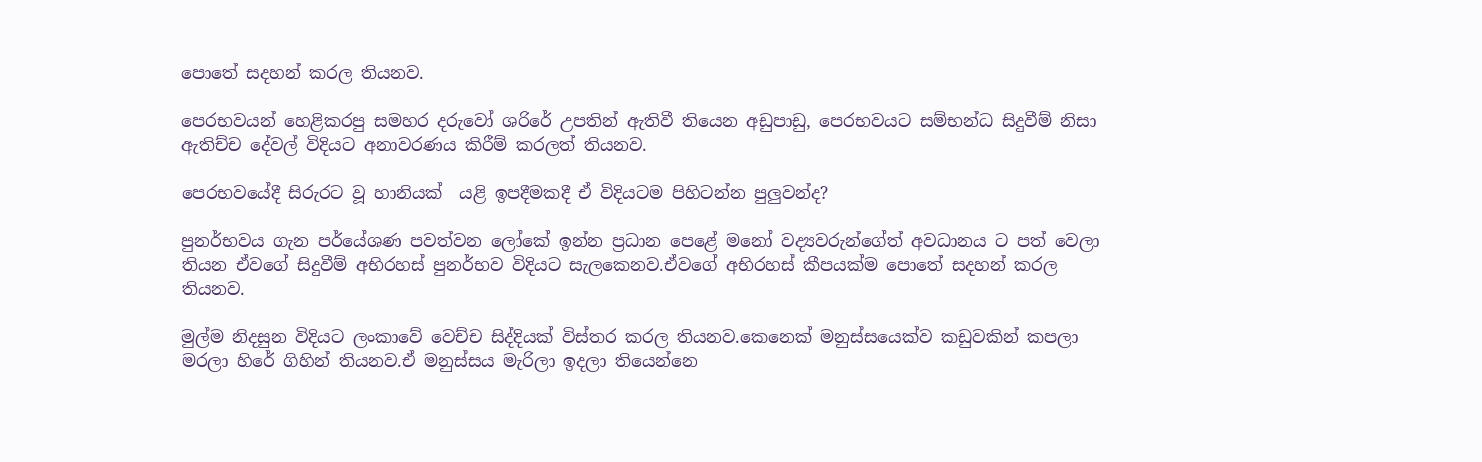පොතේ සදහන් කරල තියනව.

පෙරභවයන් හෙළිකරපු සමහර දරුවෝ ශරිරේ උපතින් ඇතිවී තියෙන අඩුපාඩු, පෙරභවයට සම්භන්ධ සිදුවීම් නිසා ඇතිච්ච දේවල් විදියට අනාවරණය කිරීම් කරලත් තියනව.

පෙරභවයේදී සිරුරට වූ හානියක්  යළි ඉපදීමකදී ඒ විදියටම පිහිටන්න පුලුවන්ද?

පුනර්භවය ගැන පර්යේශණ පවත්වන ලෝකේ ඉන්න ප්‍රධාන පෙළේ මනෝ වද්‍යවරුන්ගේත් අවධානය ට පත් වෙලා තියන ඒවගේ සිදුවීම් අභිරහස් පුනර්භව විදියට සැලකෙනව.ඒවගේ අභිරහස් කීපයක්ම පොතේ සදහන් කරල තියනව.

මුල්ම නිදසුන විදියට ලංකාවේ වෙච්ච සිද්දියක් විස්තර කරල තියනව.කෙනෙක් මනුස්සයෙක්ව කඩුවකින් කපලා මරලා හිරේ ගිහින් තියනව.ඒ මනුස්සය මැරිලා ඉදලා තියෙන්නෙ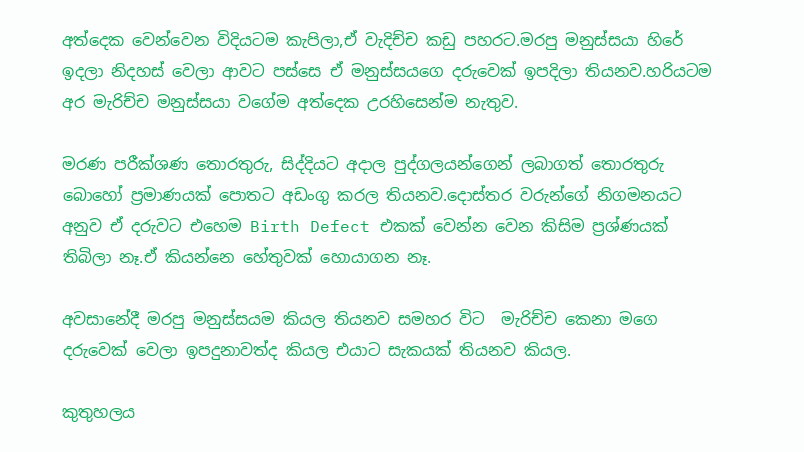අත්දෙක වෙන්වෙන විදියටම කැපිලා,ඒ වැදිච්ච කඩු පහරට.මරපු මනුස්සයා හිරේ ඉදලා නිදහස් වෙලා ආවට පස්සෙ ඒ මනුස්සයගෙ දරුවෙක් ඉපදිලා තියනව.හරියටම අර මැරිච්ච මනුස්සයා වගේම අත්දෙක උරහිසෙන්ම නැතුව.

මරණ පරීක්ශණ තොරතුරු, සිද්දියට අදාල පුද්ගලයන්ගෙන් ලබාගත් තොරතුරු බොහෝ ප්‍රමාණයක් පොතට අඩංගු කරල තියනව.දොස්තර වරුන්ගේ නිගමනයට අනුව ඒ දරුවට එහෙම Birth Defect එකක් වෙන්න වෙන කිසිම ප්‍රශ්ණයක් තිබිලා නෑ.ඒ කියන්නෙ හේතුවක් හොයාගන නෑ.

අවසානේදී මරපු මනුස්සයම කියල තියනව සමහර විට  මැරිච්ච කෙනා මගෙ දරුවෙක් වෙලා ඉපදුනාවත්ද කියල එයාට සැකයක් තියනව කියල.

කුතුහලය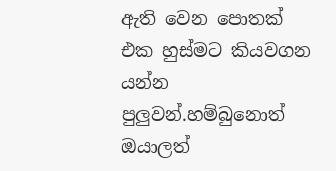ඇති වෙන පොතක් එක හුස්මට කියවගන යන්න පුලුවන්.හම්බුනොත් ඔයාලත්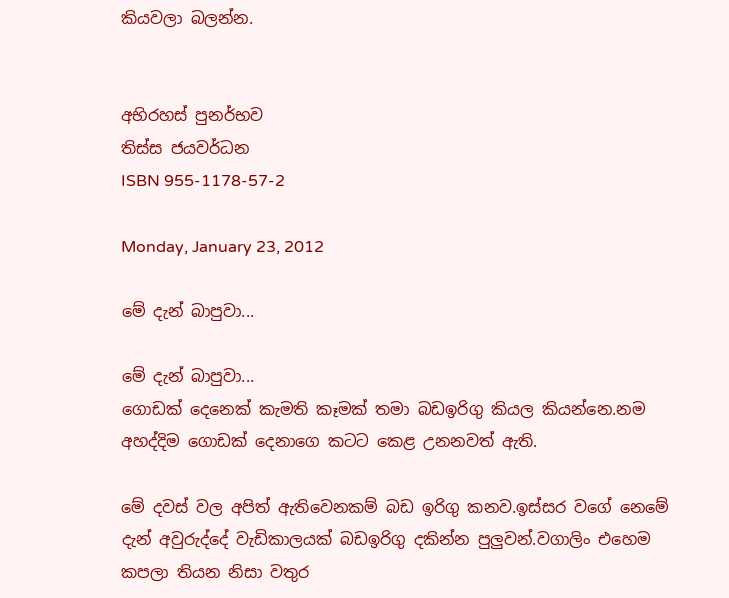කියවලා බලන්න.


අභිරහස් පුනර්භව
තිස්ස ජයවර්ධන
ISBN 955-1178-57-2

Monday, January 23, 2012

මේ දැන් බාපුවා...

මේ දැන් බාපුවා...
ගොඩක් දෙනෙක් කැමති කෑමක් තමා බඩඉරිගු කියල කියන්නෙ.නම අහද්දිම ගොඩක් දෙනාගෙ කටට කෙළ උනනවත් ඇති.

මේ දවස් වල අපිත් ඇතිවෙනකම් බඩ ඉරිගු කනව.ඉස්සර වගේ නෙමේ දැන් අවුරුද්දේ වැඩිකාලයක් බඩඉරිගු දකින්න පුලුවන්.වගාලිං එහෙම කපලා තියන නිසා වතුර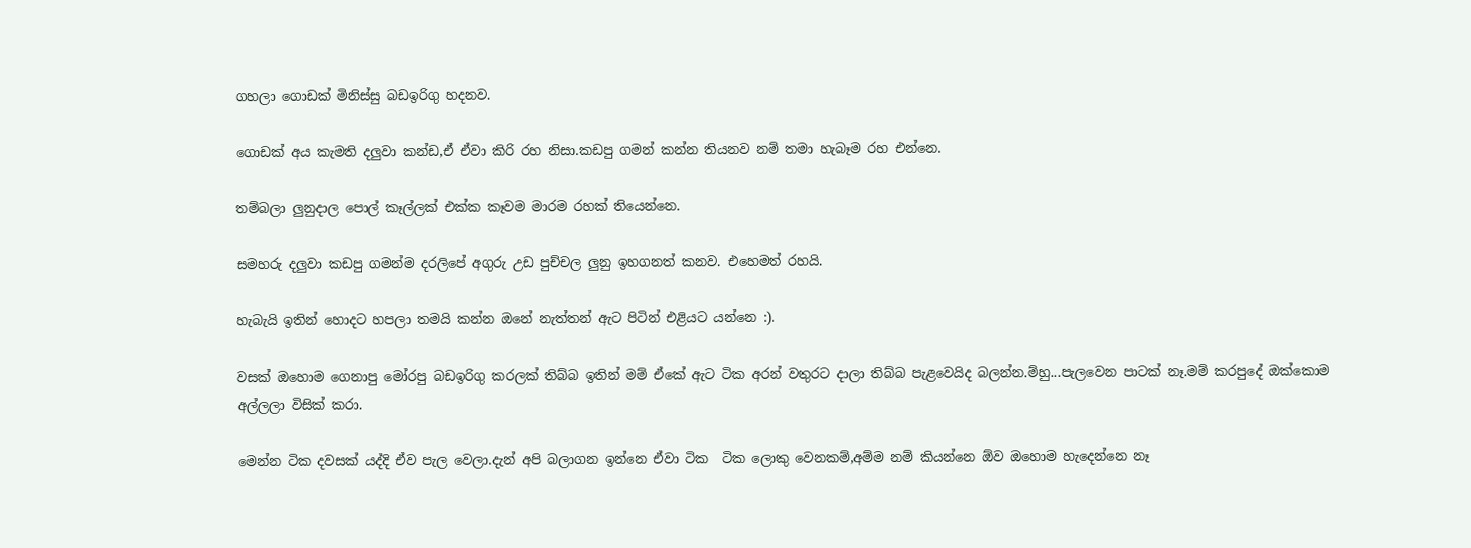ගහලා ගොඩක් මිනිස්සු බඩඉරිගු හදනව.

ගොඩක් අය කැමති දලුවා කන්ඩ,ඒ ඒවා කිරි රහ නිසා.කඩපු ගමන් කන්න තියනව නම් තමා හැබෑම රහ එන්නෙ.

තම්බලා ලුනුදාල පොල් කෑල්ලක් එක්ක කෑවම මාරම රහක් තියෙන්නෙ.

සමහරු දලුවා කඩපු ගමන්ම දරලිපේ අගුරු උඩ පුච්චල ලුනු ඉහගනත් කනව. එහෙමත් රහයි.

හැබැයි ඉතින් හොදට හපලා තමයි කන්න ඔනේ නැත්තන් ඇට පිටින් එළියට යන්නෙ :).

වසක් ඔහොම ගෙනාපු මෝරපු බඩඉරිගු කරලක් තිබ්බ ඉතින් මම් ඒකේ ඇට ටික අරන් වතුරට දාලා තිබ්බ පැළවෙයිද බලන්න.ම්හු...පැලවෙන පාටක් නෑ.මම් කරපුදේ ඔක්කොම අල්ලලා විසික් කරා.

මෙන්න ටික දවසක් යද්දි ඒව පැල වෙලා.දැන් අපි බලාගන ඉන්නෙ ඒවා ටික  ටික ලොකු වෙනකම්,අම්ම නම් කියන්නෙ ඕව ඔහොම හැදෙන්නෙ නෑ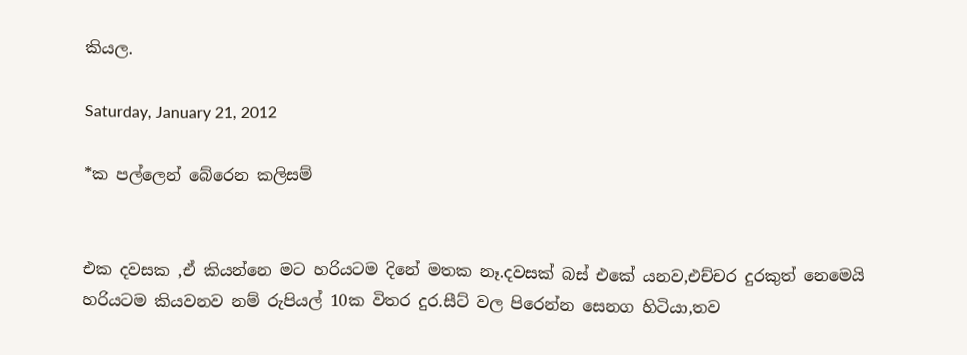කියල.

Saturday, January 21, 2012

*ක පල්ලෙන් බේරෙන කලිසම්


එක දවසක ,ඒ කියන්නෙ මට හරියටම දිනේ මතක නෑ.දවසක් බස් එකේ යනව,එච්චර දුරකුත් නෙමෙයි හරියටම කියවනව නම් රුපියල් 10ක විතර දුර.සීට් වල පිරෙන්න සෙනග හිටියා,තව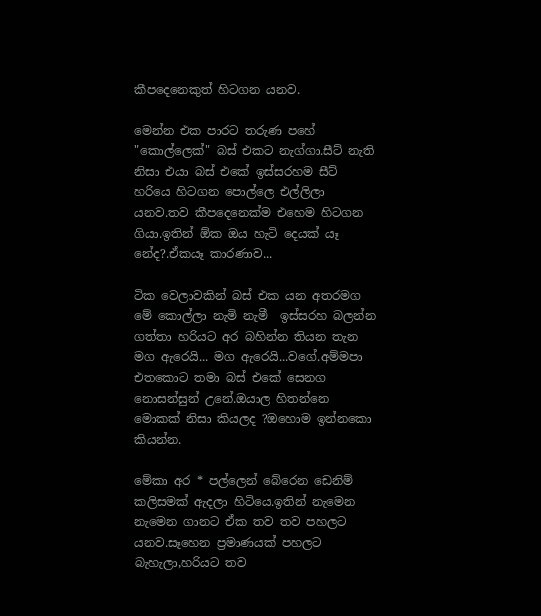කීපදෙනෙකුත් හිටගන යනව.

මෙන්න එක පාරට තරුණ පහේ "කොල්ලෙක්" බස් එකට නැග්ගා.සීට් නැති නිසා එයා බස් එකේ ඉස්සරහම සීට් හරියෙ හිටගන පොල්ලෙ එල්ලිලා යනව.තව කීපදෙනෙක්ම එහෙම හිටගන ගියා.ඉතින් ඕක ඔය හැටි දෙයක් යෑ නේද?.ඒකයෑ කාරණාව...

ටික වෙලාවකින් බස් එක යන අතරමග මේ කොල්ලා නැමි නැමී  ඉස්සරහ බලන්න ගත්තා හරියට අර බහින්න තියන තැන මග ඇරෙයි... මග ඇරෙයි...වගේ.අම්මපා එතකොට තමා බස් එකේ සෙනග නොසන්සුන් උනේ.ඔයාල හිතන්නෙ මොකක් නිසා කියලද ?ඔහොම ඉන්නකො කියන්න.

මේකා අර * පල්ලෙන් බේරෙන ඩෙනිම් කලිසමක් ඇදලා හිටියෙ.ඉතින් නැමෙන නැමෙන ගානට ඒක තව තව පහලට යනව.සෑහෙන ප්‍රමාණයක් පහලට බැහැලා,හරියට තව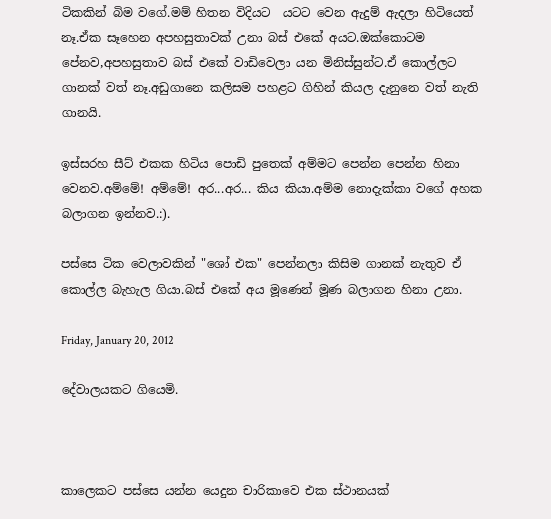ටිකකින් බිම වගේ.මම් හිතන විදියට  යටට වෙන ඇදුම් ඇදලා හිටියෙත් නෑ.ඒක සෑහෙන අපහසුතාවක් උනා බස් එකේ අයට.ඔක්කොටම පේනව,අපහසුතාව බස් එකේ වාඩිවෙලා යන මිනිස්සුන්ට.ඒ කොල්ලට ගානක් වත් නෑ.අඩුගානෙ කලිසම පහළට ගිහින් කියල දැනුනෙ වත් නැති ගානයි.

ඉස්සරහ සීට් එකක හිටිය පොඩි පුතෙක් අම්මට පෙන්න පෙන්න හිනා වෙනව.අම්මේ! අම්මේ! අර...අර... කිය කියා.අම්ම නොදැක්කා වගේ අහක බලාගන ඉන්නව.:).

පස්සෙ ටික වෙලාවකින් "ශෝ එක" පෙන්නලා කිසිම ගානක් නැතුව ඒ කොල්ල බැහැල ගියා.බස් එකේ අය මූණෙන් මූණ බලාගන හිනා උනා.

Friday, January 20, 2012

දේවාලයකට ගියෙමි.



කාලෙකට පස්සෙ යන්න යෙදුන චාරිකාවෙ එක ස්ථානයක්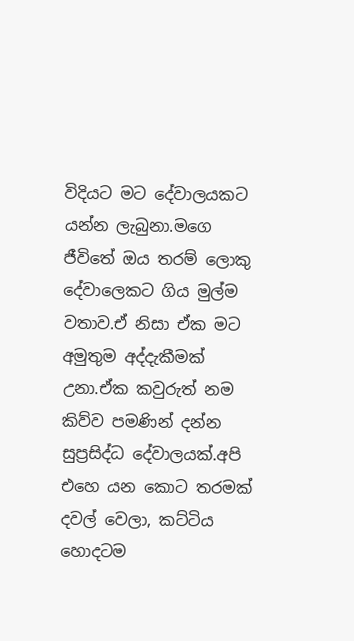විදියට මට දේවාලයකට යන්න ලැබුනා.මගෙ ජීවිතේ ඔය තරම් ලොකු දේවාලෙකට ගිය මුල්ම වතාව.ඒ නිසා ඒක මට අමුතුම අද්දැකීමක් උනා.ඒක කවුරුත් නම කිව්ව පමණින් දන්න සුප්‍රසිද්ධ දේවාලයක්.අපි එහෙ යන කොට තරමක් දවල් වෙලා, කට්ටිය හොදටම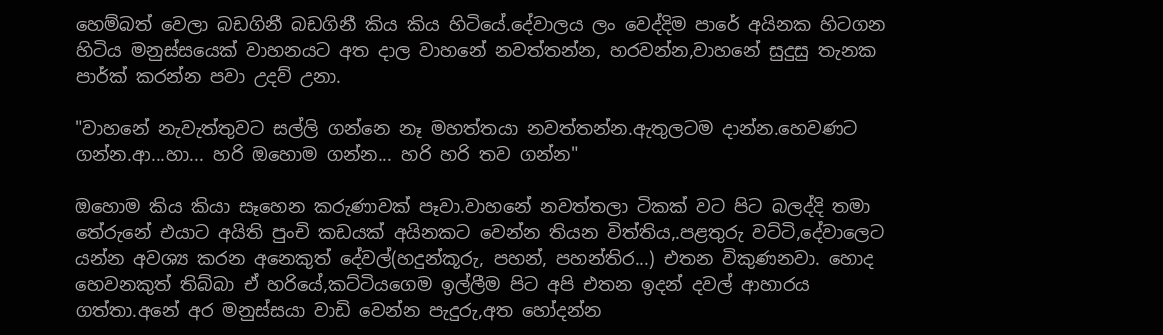හෙම්බත් වෙලා බඩගිනී බඩගිනී කිය කිය හිටියේ.දේවාලය ලං වෙද්දිම පාරේ අයිනක හිටගන හිටිය මනුස්සයෙක් වාහනයට අත දාල වාහනේ නවත්තන්න, හරවන්න,වාහනේ සුදුසු තැනක පාර්ක් කරන්න පවා උදව් උනා.

"වාහනේ නැවැත්තුවට සල්ලි ගන්නෙ නෑ මහත්තයා නවත්තන්න.ඇතුලටම දාන්න.හෙවණට ගන්න.ආ...හා... හරි ඔහොම ගන්න... හරි හරි තව ගන්න"

ඔහොම කිය කියා සෑහෙන කරුණාවක් පෑවා.වාහනේ නවත්තලා ටිකක් වට පිට බලද්දි තමා තේරුනේ එයාට අයිති පුංචි කඩයක් අයිනකට වෙන්න තියන විත්තිය,.පළතුරු වට්ටි,දේවාලෙට යන්න අවශ්‍ය කරන අනෙකුත් දේවල්(හදුන්කූරු, පහන්, පහන්තිර...) එතන විකුණනවා. හොද හෙවනකුත් තිබ්බා ඒ හරියේ,කට්ටියගෙම ඉල්ලීම පිට අපි එතන ඉදන් දවල් ආහාරය ගත්තා.අනේ අර මනුස්සයා වාඩි වෙන්න පැදුරු,අත හෝදන්න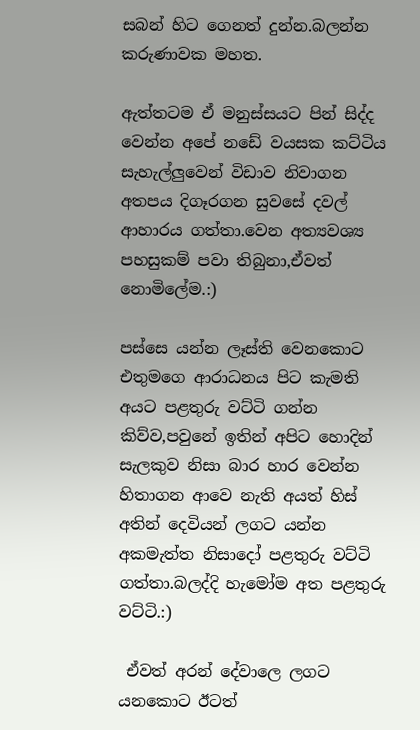සබන් හිට ගෙනත් දුන්න.බලන්න කරුණාවක මහත.

ඇත්තටම ඒ මනුස්සයට පින් සිද්ද වෙන්න අපේ නඩේ වයසක කට්ටිය සැහැල්ලුවෙන් විඩාව නිවාගන අතපය දිගෑරගන සුවසේ දවල් ආහාරය ගත්තා.වෙන අත්‍යවශ්‍ය පහසුකම් පවා තිබුනා,ඒවත් නොමිලේම.:)

පස්සෙ යන්න ලෑස්ති වෙනකොට එතුමගෙ ආරාධනය පිට කැමති අයට පළතුරු වට්ටි ගන්න කිව්ව,පවුනේ ඉතින් අපිට හොදින් සැලකුව නිසා බාර හාර වෙන්න හිතාගන ආවෙ නැති අයත් හිස් අතින් දෙවියන් ලගට යන්න අකමැත්ත නිසාදෝ පළතුරු වට්ටි ගත්තා.බලද්දි හැමෝම අත පළතුරු වට්ටි.:)

 ඒවත් අරන් දේවාලෙ ලගට යනකොට ඊටත්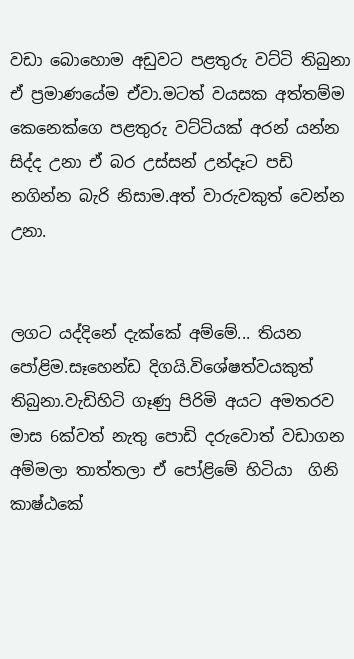වඩා බොහොම අඩුවට පළතුරු වට්ටි තිබුනා ඒ ප්‍රමාණයේම ඒවා.මටත් වයසක අත්තම්ම කෙනෙක්ගෙ පළතුරු වට්ටියක් අරන් යන්න සිද්ද උනා ඒ බර උස්සන් උන්දෑට පඩි නගින්න බැරි නිසාම.අත් වාරුවකුත් වෙන්න උනා.


ලගට යද්දිනේ දැක්කේ අම්මේ... තියන පෝළිම.සෑහෙන්ඩ දිගයි.විශේෂත්වයකුත් තිබුනා.වැඩිහිටි ගෑණු පිරිමි අයට අමතරව මාස 6ක්වත් නැතු පොඩි දරුවොත් වඩාගන අම්මලා තාත්තලා ඒ පෝළිමේ හිටියා  ගිනි කාෂ්ඨකේ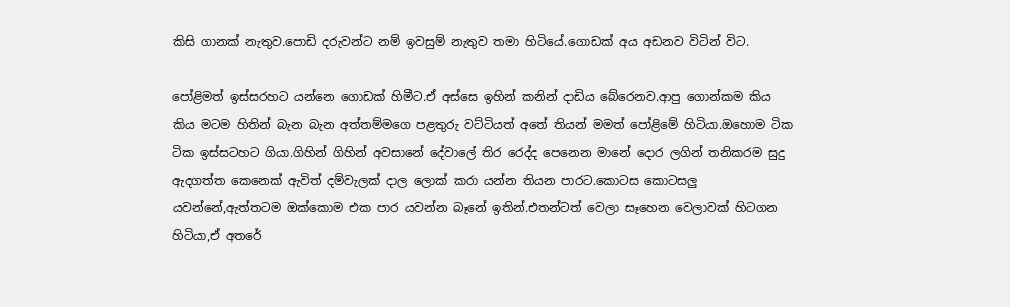කිසි ගානක් නැතුව.පොඩි දරුවන්ට නම් ඉවසුම් නැතුව තමා හිටියේ.ගොඩක් අය අඩනව විටින් විට.

පෝළිමත් ඉස්සරහට යන්නෙ ගොඩක් හිමීට.ඒ අස්සෙ ඉහින් කනින් දාඩිය බේරෙනව.ආපු ගොන්කම කිය කිය මටම හිතින් බැන බැන අත්තම්මගෙ පළතුරු වට්ටියත් අතේ තියන් මමත් පෝළිමේ හිටියා.ඔහොම ටික ටික ඉස්සටහට ගියා.ගිහින් ගිහින් අවසානේ දේවාලේ තිර රෙද්ද පෙනෙන මානේ දොර ලගින් තනිකරම සුදු ඇදගත්ත කෙනෙක් ඇවිත් දම්වැලක් දාල ලොක් කරා යන්න තියන පාරට.කොටස කොටසලු යවන්නේ,ඇත්තටම ඔක්කොම එක පාර යවන්න බෑනේ ඉතින්.එතන්ටත් වෙලා සෑහෙන වෙලාවක් හිටගන හිටියා,ඒ අතරේ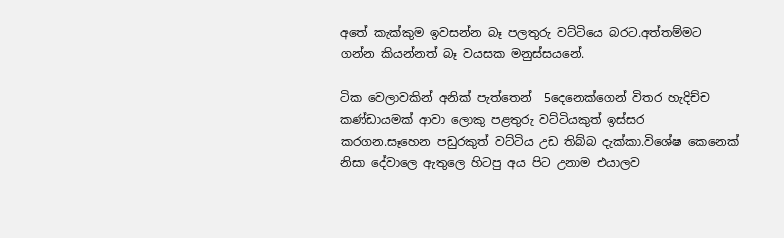අතේ කැක්කුම ඉවසන්න බෑ පලතුරු වට්ටියෙ බරට.අත්තම්මට ගන්න කියන්නත් බෑ වයසක මනුස්සයනේ.

ටික වෙලාවකින් අනික් පැත්තෙන්  5දෙනෙක්ගෙන් විතර හැදිච්ච කණ්ඩායමක් ආවා ලොකු පළතුරු වට්ටියකුත් ඉස්සර කරගන.සෑහෙන පඩුරකුත් වට්ටිය උඩ තිබ්බ දැක්කා.විශේෂ කෙනෙක් නිසා දේවාලෙ ඇතුලෙ හිටපු අය පිට උනාම එයාලව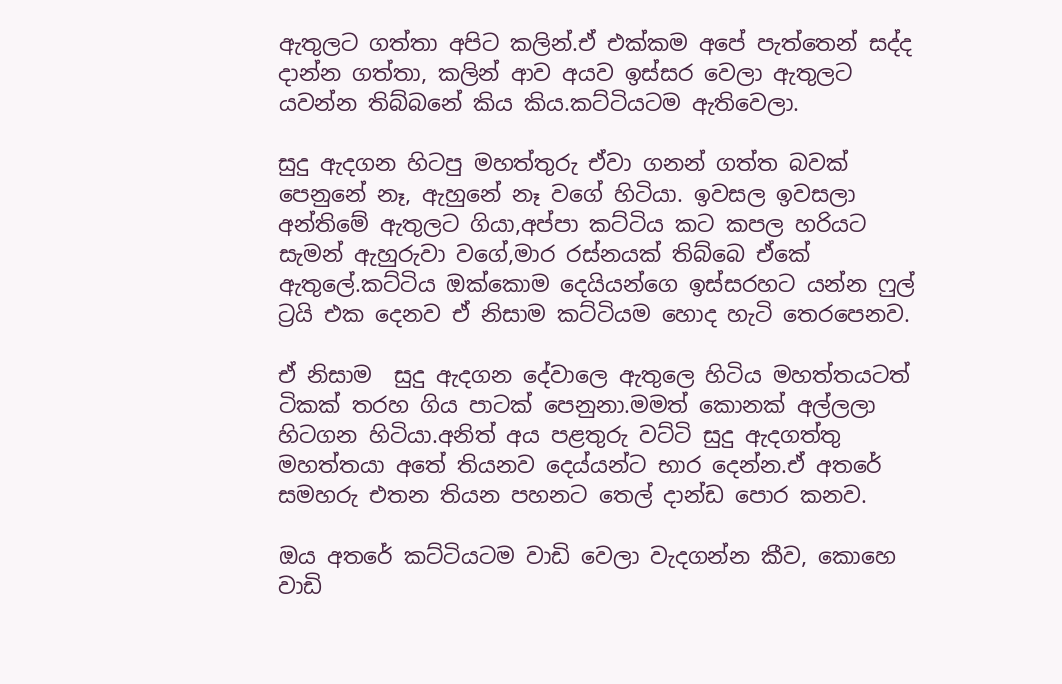ඇතුලට ගත්තා අපිට කලින්.ඒ එක්කම අපේ පැත්තෙන් සද්ද දාන්න ගත්තා, කලින් ආව අයව ඉස්සර වෙලා ඇතුලට යවන්න තිබ්බනේ කිය කිය.කට්ටියටම ඇතිවෙලා.

සුදු ඇදගන හිටපු මහත්තුරු ඒවා ගනන් ගත්ත බවක් පෙනුනේ නෑ, ඇහුනේ නෑ වගේ හිටියා. ඉවසල ඉවසලා අන්තිමේ ඇතුලට ගියා,අප්පා කට්ටිය කට කපල හරියට සැමන් ඇහුරුවා වගේ,මාර රස්නයක් තිබ්බෙ ඒකේ ඇතුලේ.කට්ටිය ඔක්කොම දෙයියන්ගෙ ඉස්සරහට යන්න ෆුල් ට්‍රයි එක දෙනව ඒ නිසාම කට්ටියම හොද හැටි තෙරපෙනව.

ඒ නිසාම  සුදු ඇදගන දේවාලෙ ඇතුලෙ හිටිය මහත්තයටත් ටිකක් තරහ ගිය පාටක් පෙනුනා.මමත් කොනක් අල්ලලා හිටගන හිටියා.අනිත් අය පළතුරු වට්ටි සුදු ඇදගත්තු මහත්තයා අතේ තියනව දෙය්යන්ට භාර දෙන්න.ඒ අතරේ සමහරු එතන තියන පහනට තෙල් දාන්ඩ පොර කනව.

ඔය අතරේ කට්ටියටම වාඩි වෙලා වැදගන්න කීව, කොහෙ වාඩි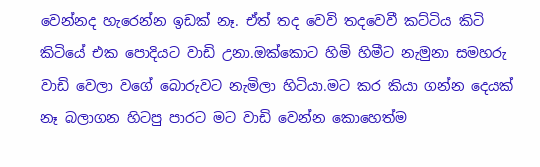වෙන්නද හැරෙන්න ඉඩක් නෑ. ඒත් තද වෙවි තදවෙවී කට්ටිය කිටි කිටියේ එක පොදියට වාඩි උනා.ඔක්කොට හිමි හිමීට නැමුනා සමහරු වාඩි වෙලා වගේ බොරුවට නැමිලා හිටියා.මට කර කියා ගන්න දෙයක් නෑ බලාගන හිටපු පාරට මට වාඩි වෙන්න කොහෙත්ම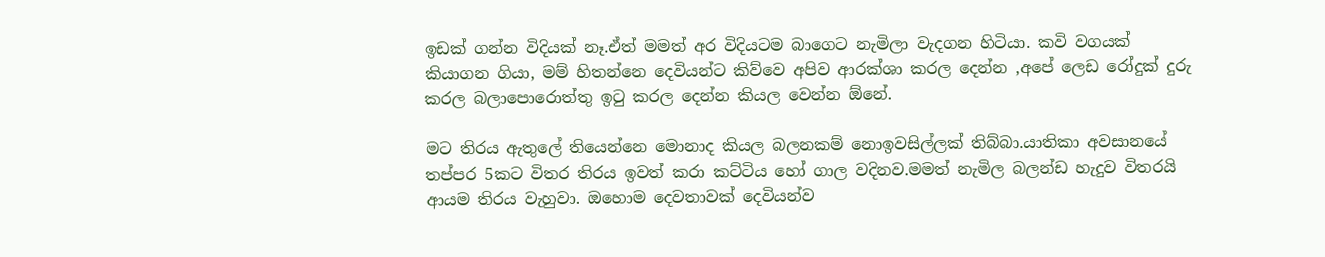ඉඩක් ගන්න විදියක් නෑ.ඒත් මමත් අර විදියටම බාගෙට නැමිලා වැදගන හිටියා. කවි වගයක් කියාගන ගියා, මම් හිතන්නෙ දෙවියන්ට කිව්වෙ අපිව ආරක්ශා කරල දෙන්න ,අපේ ලෙඩ රෝදුක් දුරු කරල බලාපොරොත්තු ඉටු කරල දෙන්න කියල වෙන්න ඕනේ.

මට තිරය ඇතුලේ තියෙන්නෙ මොනාද කියල බලනකම් නොඉවසිල්ලක් තිබ්බා.යාතිකා අවසානයේ තප්පර 5කට විතර තිරය ඉවත් කරා කට්ටිය හෝ ගාල වදිනව.මමත් නැමිල බලන්ඩ හැදුව විතරයි ආයම තිරය වැහුවා. ඔහොම දෙවතාවක් දෙවියන්ව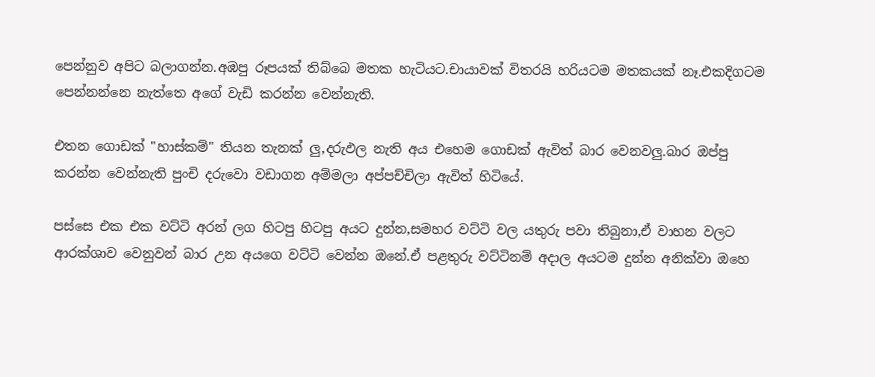පෙන්නුව අපිට බලාගන්න.අඹපු රූපයක් තිබ්බෙ මතක හැටියට.චායාවක් විතරයි හරියටම මතකයක් නෑ.එකදිගටම පෙන්නන්නෙ නැත්තෙ අගේ වැඩි කරන්න වෙන්නැති.

එතන ගොඩක් "හාස්කම්" තියන තැනක් ලු,දරුඵල නැති අය එහෙම ගොඩක් ඇවිත් බාර වෙනවලු.බාර ඔප්පු කරන්න වෙන්නැති පුංචි දරුවො වඩාගන අම්මලා අප්පච්චිලා ඇවිත් හිටියේ.

පස්සෙ එක එක වට්ටි අරන් ලග හිටපු හිටපු අයට දුන්න,සමහර වට්ටි වල යතුරු පවා තිබුනා,ඒ වාහන වලට ආරක්ශාව වෙනුවන් බාර උන අයගෙ වට්ටි වෙන්න ඔනේ.ඒ පළතුරු වට්ටිනම් අදාල අයටම දුන්න අනික්වා ඔහෙ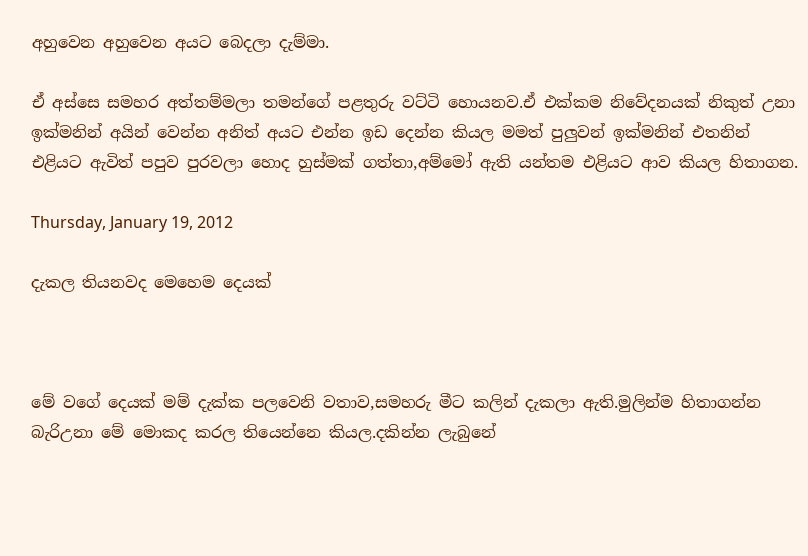අහුවෙන අහුවෙන අයට බෙදලා දැම්මා.

ඒ අස්සෙ සමහර අත්තම්මලා තමන්ගේ පළතුරු වට්ටි හොයනව.ඒ එක්කම නිවේදනයක් නිකුත් උනා ඉක්මනින් අයින් වෙන්න අනිත් අයට එන්න ඉඩ දෙන්න කියල මමත් පුලුවන් ඉක්මනින් එතනින් එළියට ඇවිත් පපුව පුරවලා හොද හුස්මක් ගත්තා,අම්මෝ ඇති යන්තම එළියට ආව කියල හිතාගන.

Thursday, January 19, 2012

දැකල තියනවද මෙහෙම දෙයක්



මේ වගේ දෙයක් මම් දැක්ක පලවෙනි වතාව,සමහරු මීට කලින් දැකලා ඇති.මුලින්ම හිතාගන්න බැරිඋනා මේ මොකද කරල තියෙන්නෙ කියල.දකින්න ලැබුනේ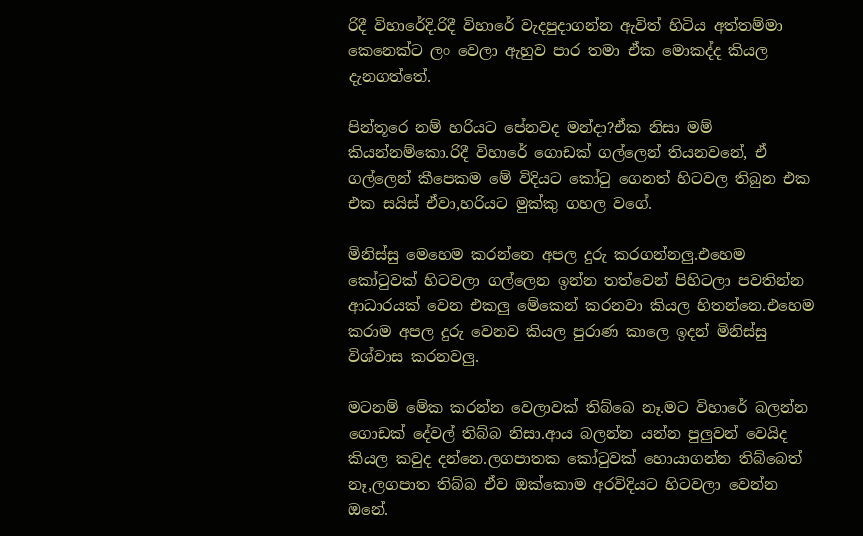රිදී විහාරේදි.රිදී විහාරේ වැදපුදාගන්න ඇවිත් හිටිය අත්තම්මා කෙනෙක්ට ලං වෙලා ඇහුව පාර තමා ඒක මොකද්ද කියල දැනගත්තේ.

පින්තූරෙ නම් හරියට පේනවද මන්දා?ඒක නිසා මම් කියන්නම්කො.රිදී විහාරේ ගොඩක් ගල්ලෙන් තියනවනේ, ඒ ගල්ලෙන් කීපෙකම මේ විදියට කෝටු ගෙනත් හිටවල තිබුන එක එක සයිස් ඒවා,හරියට මුක්කු ගහල වගේ.

මිනිස්සු මෙහෙම කරන්නෙ අපල දුරු කරගන්නලු.එහෙම කෝටුවක් හිටවලා ගල්ලෙන ඉන්න තත්වෙන් පිහිටලා පවතින්න ආධාරයක් වෙන එකලු මේකෙන් කරනවා කියල හිතන්නෙ.එහෙම කරාම අපල දුරු වෙනව කියල පුරාණ කාලෙ ඉදන් මිනිස්සු විශ්වාස කරනවලු.

මටනම් මේක කරන්න වෙලාවක් තිබ්බෙ නෑ.මට විහාරේ බලන්න ගොඩක් දේවල් තිබ්බ නිසා.ආය බලන්න යන්න පුලුවන් වෙයිද කියල කවුද දන්නෙ.ලගපාතක කෝටුවක් හොයාගන්න තිබ්බෙත් නෑ,ලගපාත තිබ්බ ඒව ඔක්කොම අරවිදියට හිටවලා වෙන්න ඔනේ.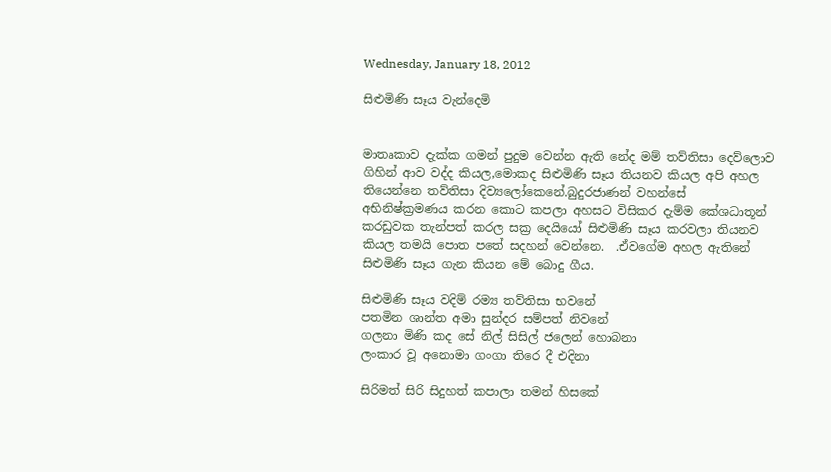Wednesday, January 18, 2012

සිළුමිණි සෑය වැන්දෙමි


මාතෘකාව දැක්ක ගමන් පුදුම වෙන්න ඇති නේද මම් තව්තිසා දෙව්ලොව ගිහින් ආව වද්ද කියල,මොකද සිළුමිණි සෑය තියනව කියල අපි අහල තියෙන්නෙ තව්තිසා දිව්‍යලෝකෙනේ.බුදුරජාණන් වහන්සේ අභිනිෂ්ක්‍රමණය කරන කොට කපලා අහසට විසිකර දැම්ම කේශධාතූන් කරඩුවක තැන්පත් කරල සක්‍ර දෙයියෝ සිළුමිණි සෑය කරවලා තියනව කියල තමයි පොත පතේ සදහන් වෙන්නෙ.  .ඒවගේම අහල ඇතිනේ සිළුමිණි සෑය ගැන කියන මේ බොදු ගීය.

සිළුමිණි සෑය වදිම් රම්‍ය තව්තිසා භවනේ
පතමින ශාන්ත අමා සුන්දර සම්පත් නිවනේ
ගලනා මිණි කද සේ නිල් සිසිල් ජලෙන් හොබනා
ලංකාර වූ අනොමා ගංගා තිරෙ දී එදිනා

සිරිමත් සිරි සිදුහත් කපාලා තමන් හිසකේ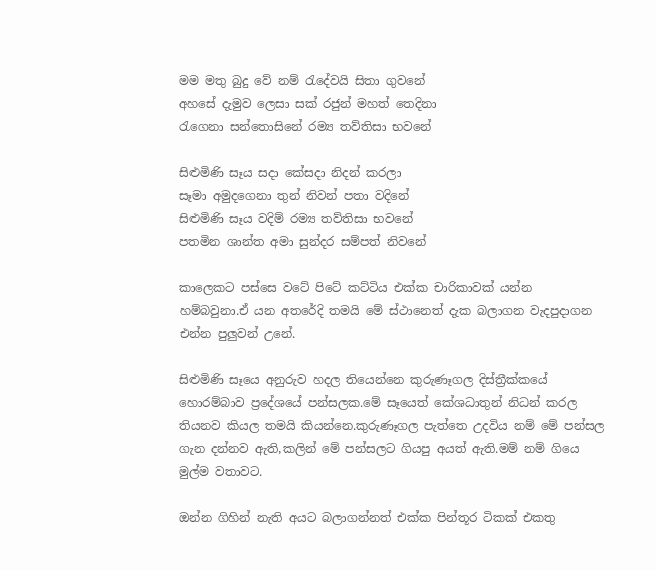මම මතු බුදු වේ නම් රැදේවයි සිතා ගුවනේ
අහසේ දැමුව ලෙසා සක් රජුන් මහත් තෙදිනා
රැගෙනා සන්තොසිනේ රම්‍ය තව්තිසා භවනේ

සිළුමිණි සෑය සදා කේසදා නිදන් කරලා
සෑමා අමුදගෙනා තුන් නිවන් පතා වදිනේ
සිළුමිණි සෑය වදිම් රම්‍ය තව්තිසා භවනේ
පතමින ශාන්ත අමා සුන්දර සම්පත් නිවනේ

කාලෙකට පස්සෙ වටේ පිටේ කට්ටිය එක්ක චාරිකාවක් යන්න හම්බවුනා.ඒ යන අතරේදි තමයි මේ ස්ථානෙත් දැක බලාගන වැදපුදාගන එන්න පුලුවන් උනේ.

සිළුමිණි සෑයෙ අනුරුව හදල තියෙන්නෙ කුරුණෑගල දිස්ත්‍රීක්කයේ හොරම්බාව ප්‍රදේශයේ පන්සලක.මේ සෑයෙත් කේශධාතුන් නිධන් කරල තියනව කියල තමයි කියන්නෙ.කුරුණෑගල පැත්තෙ උදවිය නම් මේ පන්සල ගැන දන්නව ඇති,කලින් මේ පන්සලට ගියපු අයත් ඇති.මම් නම් ගියෙ මුල්ම වතාවට.

ඔන්න ගිහින් නැති අයට බලාගන්නත් එක්ක පින්තූර ටිකක් එකතු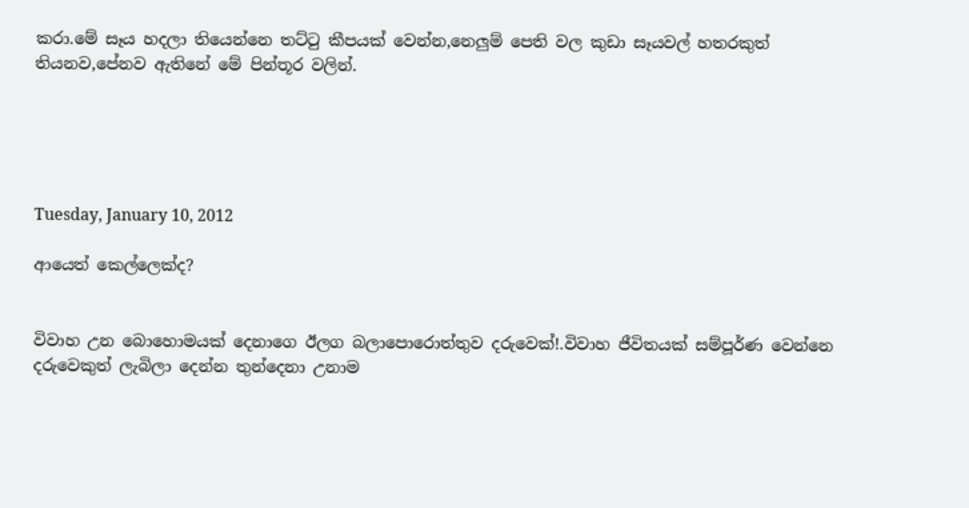කරා.මේ සෑය හදලා තියෙන්නෙ තට්ටු කීපයක් වෙන්න,නෙලුම් පෙති වල කුඩා සෑයවල් හතරකුත් තියනව,පේනව ඇතිනේ මේ පින්තූර වලින්.





Tuesday, January 10, 2012

ආයෙත් කෙල්ලෙක්ද?


විවාහ උන බොහොමයක් දෙනාගෙ ඊලග බලාපොරොත්තුව දරුවෙක්!.විවාහ ජීවිතයක් සම්පූර්ණ වෙන්නෙ දරුවෙකුත් ලැබිලා දෙන්න තුන්දෙනා උනාම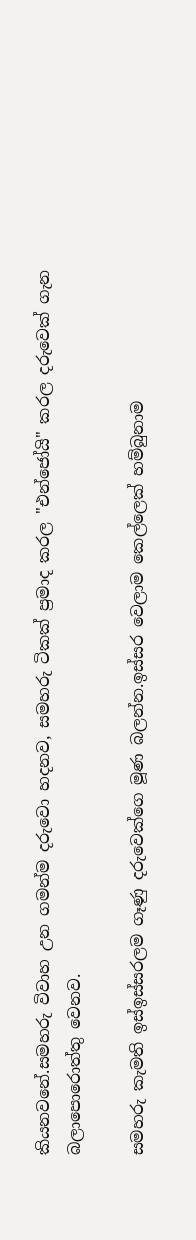කියනවනේ.සමහරු විවාහ උන ගමන්ම දරුවො හදනව, සමහරු ටිකක් ප්‍රමාද කරල "එන්ජෝයි" කරල දරුවෙක් ගැන බලාපොරොත්තු වෙනව.

සමහරු කැමති ඉස්ඉස්සරලම ගෑණු දරුවෙක්ගෙ මූණ බලන්න.ඉස්සර වෙලාම කෙල්ලෙක් හම්බුනාම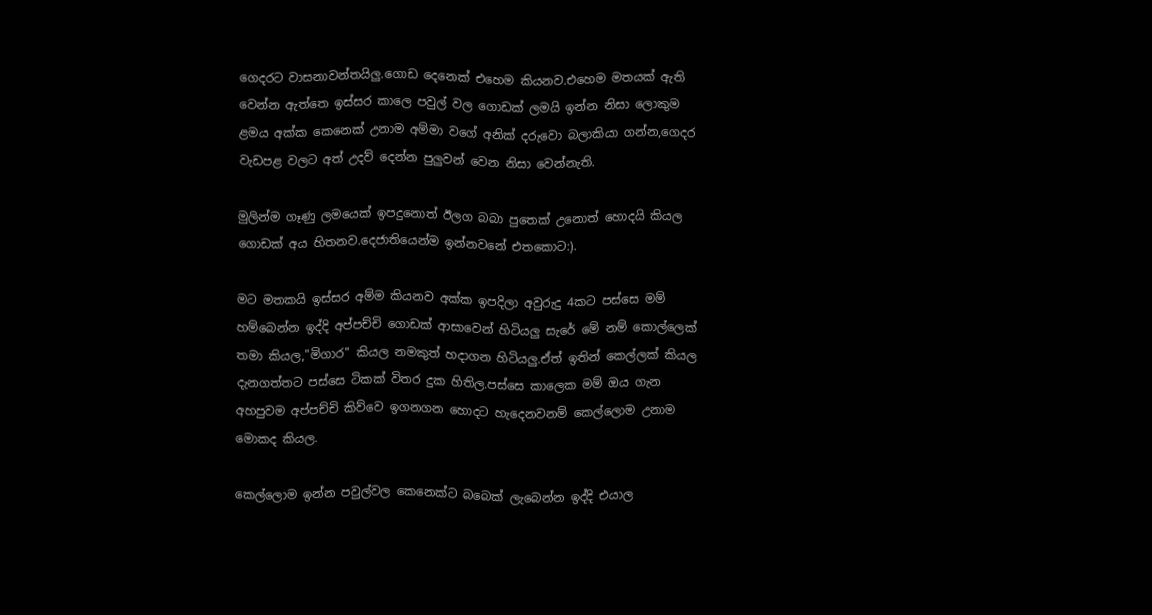ගෙදරට වාසනාවන්තයිලු.ගොඩ දෙනෙක් එහෙම කියනව.එහෙම මතයක් ඇති වෙන්න ඇත්තෙ ඉස්සර කාලෙ පවුල් වල ගොඩක් ලමයි ඉන්න නිසා ලොකුම ළමය අක්ක කෙනෙක් උනාම අම්මා වගේ අනික් දරුවො බලාකියා ගන්න,ගෙදර වැඩපළ වලට අත් උදව් දෙන්න පුලුවන් වෙන නිසා වෙන්නැති.

මුලින්ම ගෑණු ලමයෙක් ඉපදුනොත් ඊලග බබා පුතෙක් උනොත් හොදයි කියල ගොඩක් අය හිතනව.දෙජාතියෙන්ම ඉන්නවනේ එතකොට:).

මට මතකයි ඉස්සර අම්ම කියනව අක්ක ඉපදිලා අවුරුදු 4කට පස්සෙ මම් හම්බෙන්න ඉද්දි අප්පච්චි ගොඩක් ආසාවෙන් හිටියලු සැරේ මේ නම් කොල්ලෙක් තමා කියල,"මිගාර" කියල නමකුත් හදාගන හිටියලු.ඒත් ඉතින් කෙල්ලක් කියල දැනගත්තට පස්සෙ ටිකක් විතර දුක හිතිල.පස්සෙ කාලෙක මම් ඔය ගැන අහපුවම අප්පච්චි කිව්වෙ ඉගනගන හොදට හැදෙනවනම් කෙල්ලොම උනාම මොකද කියල.

කෙල්ලොම ඉන්න පවුල්වල කෙනෙක්ට බබෙක් ලැබෙන්න ඉද්දි එයාල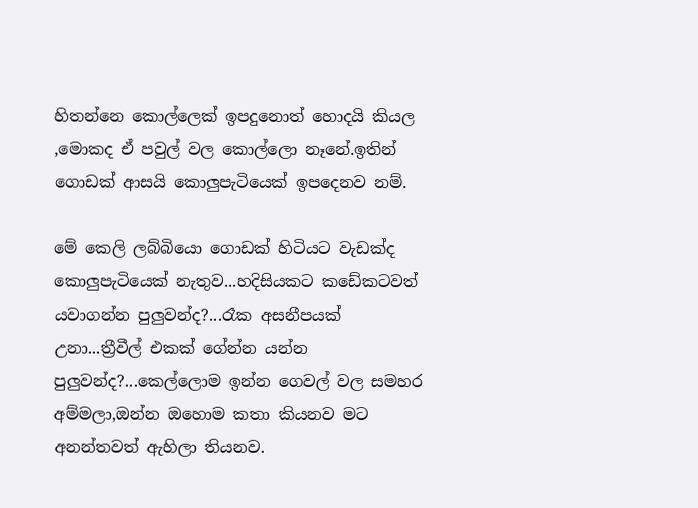හිතන්නෙ කොල්ලෙක් ඉපදුනොත් හොදයි කියල ,මොකද ඒ පවුල් වල කොල්ලො නෑනේ.ඉතින් ගොඩක් ආසයි කොලුපැටියෙක් ඉපදෙනව නම්.

මේ කෙලි ලබ්බියො ගොඩක් හිටියට වැඩක්ද කොලුපැටියෙක් නැතුව...හදිසියකට කඩේකටවත් යවාගන්න පුලුවන්ද?...රෑක අසනීපයක් උනා...ත්‍රීවීල් එකක් ගේන්න යන්න පුලුවන්ද?...කෙල්ලොම ඉන්න ගෙවල් වල සමහර අම්මලා,ඔන්න ඔහොම කතා කියනව මට අනන්තවත් ඇහිලා තියනව.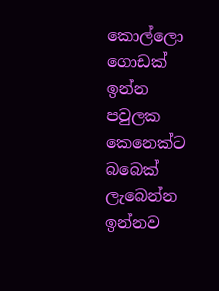කොල්ලො ගොඩක් ඉන්න පවුලක කෙනෙක්ට බබෙක් ලැබෙන්න ඉන්නව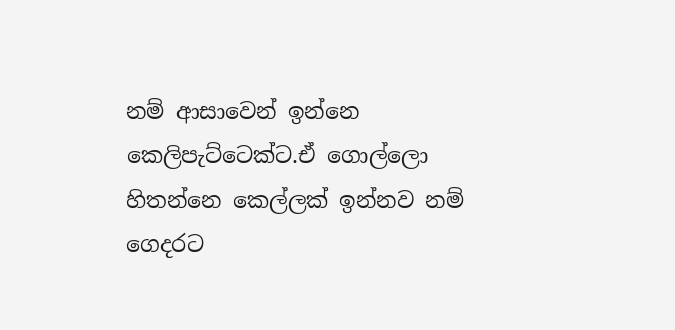නම් ආසාවෙන් ඉන්නෙ කෙලිපැට්ටෙක්ට.ඒ ගොල්ලො හිතන්නෙ කෙල්ලක් ඉන්නව නම් ගෙදරට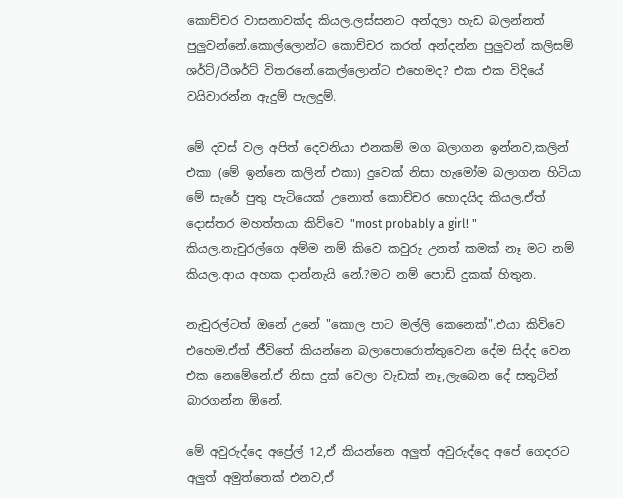කොච්චර වාසනාවක්ද කියල.ලස්සනට අන්දලා හැඩ බලන්නත් පුලුවන්නේ.කොල්ලොන්ට කොච්චර කරත් අන්දන්න පුලුවන් කලිසම් ශර්ට්/ටීශර්ට් විතරනේ.කෙල්ලොන්ට එහෙමද? එක එක විදියේ වයිවාරන්න ඇදුම් පැලදුම්.

මේ දවස් වල අපිත් දෙවනියා එනකම් මග බලාගන ඉන්නව,කලින් එකා (මේ ඉන්නෙ කලින් එකා) දුවෙක් නිසා හැමෝම බලාගන හිටියා මේ සැරේ පුතු පැටියෙක් උනොත් කොච්චර හොදයිද කියල.ඒත් දොස්තර මහත්තයා කිව්වෙ "most probably a girl! " කියල.නැචුරල්ගෙ අම්ම නම් කිවෙ කවුරු උනත් කමක් නෑ මට නම් කියල.ආය අහක දාන්නැයි නේ.?මට නම් පොඩි දුකක් හිතුන.

නැචුරල්ටත් ඔනේ උනේ "කොල පාට මල්ලි කෙනෙක්".එයා කිව්වෙ එහෙම.ඒත් ජීවිතේ කියන්නෙ බලාපොරොත්තුවෙන දේම සිද්ද වෙන එක නෙමේනේ.ඒ නිසා දුක් වෙලා වැඩක් නෑ,ලැබෙන දේ සතුටින් බාරගන්න ඕනේ.

මේ අවුරුද්දෙ අප්‍රේල් 12,ඒ කියන්නෙ අලුත් අවුරුද්දෙ අපේ ගෙදරට අලුත් අමුත්තෙක් එනව,ඒ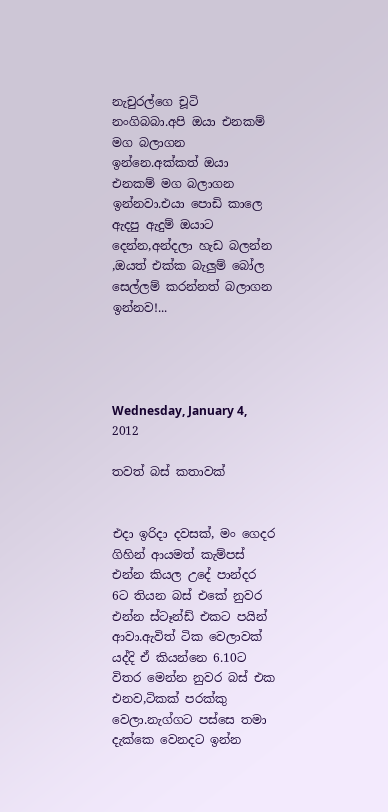නැචුරල්ගෙ චූටි නංගිබබා.අපි ඔයා එනකම් මග බලාගන ඉන්නෙ.අක්කත් ඔයා එනකම් මග බලාගන ඉන්නවා.එයා පොඩි කාලෙ ඇදපු ඇදුම් ඔයාට දෙන්න,අන්දලා හැඩ බලන්න ,ඔයත් එක්ක බැලුම් බෝල සෙල්ලම් කරන්නත් බලාගන ඉන්නව!...




Wednesday, January 4, 2012

තවත් බස් කතාවක්


එදා ඉරිදා දවසක්, මං ගෙදර ගිහින් ආයමත් කැම්පස් එන්න කියල උදේ පාන්දර 6ට තියන බස් එකේ නුවර එන්න ස්ටෑන්ඩ් එකට පයින් ආවා.ඇවිත් ටික වෙලාවක් යද්දි ඒ කියන්නෙ 6.10ට විතර මෙන්න නුවර බස් එක එනව,ටිකක් පරක්කු වෙලා.නැග්ගට පස්සෙ තමා දැක්කෙ වෙනදට ඉන්න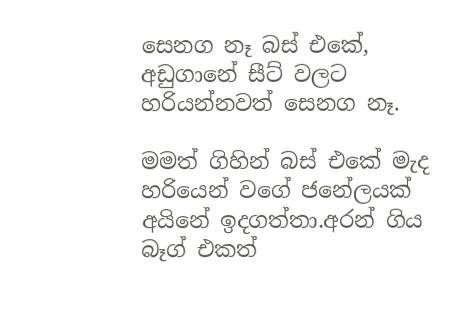සෙනග නෑ බස් එකේ, අඩුගානේ සීට් වලට හරියන්නවත් සෙනග නෑ.

මමත් ගිහින් බස් එකේ මැද හරියෙන් වගේ ජනේලයක් අයිනේ ඉදගත්තා.අරන් ගිය බෑග් එකත්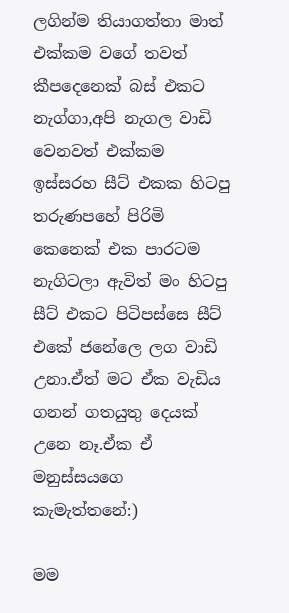ලගින්ම තියාගත්තා මාත් එක්කම වගේ තවත් කීපදෙනෙක් බස් එකට නැග්ගා,අපි නැගල වාඩි වෙනවත් එක්කම ඉස්සරහ සීට් එකක හිටපු තරුණපහේ පිරිමි කෙනෙක් එක පාරටම නැගිටලා ඇවිත් මං හිටපු සීට් එකට පිටිපස්සෙ සීට් එකේ ජනේලෙ ලග වාඩි උනා.ඒත් මට ඒක වැඩිය ගනන් ගතයුතු දෙයක් උනෙ නෑ.ඒක ඒ මනුස්සයගෙ කැමැත්තනේ:)

මම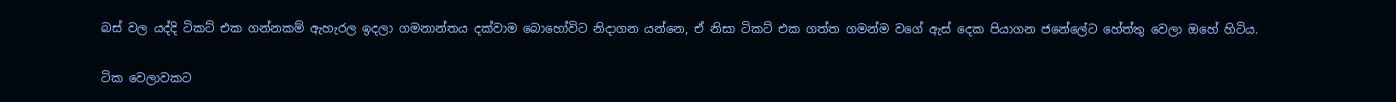බස් වල යද්දි ටිකට් එක ගන්නකම් ඇහැරල ඉදලා ගමනාන්තය දක්වාම බොහෝවිට නිදාගන යන්නෙ, ඒ නිසා ටිකට් එක ගත්ත ගමන්ම වගේ ඇස් දෙක පියාගන ජනේලේට හේත්තු වෙලා ඔහේ හිටිය.

ටික වෙලාවකට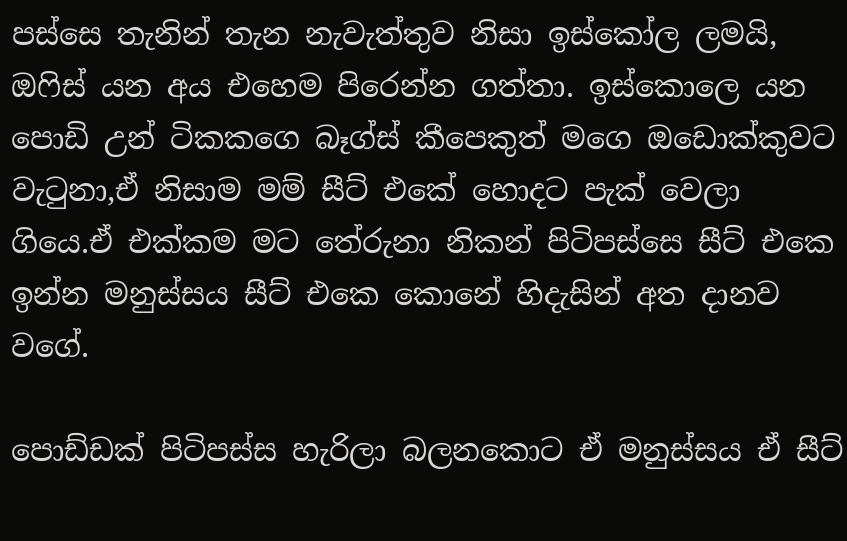පස්සෙ තැනින් තැන නැවැත්තුව නිසා ඉස්කෝල ලමයි, ඔෆිස් යන අය එහෙම පිරෙන්න ගත්තා. ඉස්කොලෙ යන පොඩි උන් ටිකකගෙ බෑග්ස් කීපෙකුත් මගෙ ඔඩොක්කුවට වැටුනා,ඒ නිසාම මම් සීට් එකේ හොදට පැක් වෙලා ගියෙ.ඒ එක්කම මට තේරුනා නිකන් පිටිපස්සෙ සීට් එකෙ ඉන්න මනුස්සය සීට් එකෙ කොනේ හිදැසින් අත දානව වගේ.

පොඩ්ඩක් පිටිපස්ස හැරිලා බලනකොට ඒ මනුස්සය ඒ සීට්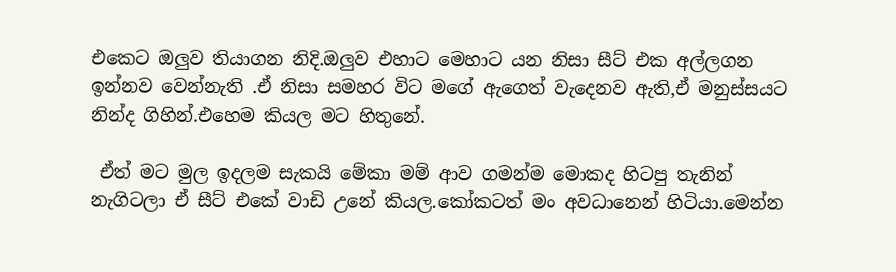එකෙට ඔලුව තියාගන නිදි.ඔලුව එහාට මෙහාට යන නිසා සීට් එක අල්ලගන ඉන්නව වෙන්නැති .ඒ නිසා සමහර විට මගේ ඇගෙත් වැදෙනව ඇති,ඒ මනුස්සයට නින්ද ගිහින්.එහෙම කියල මට හිතුනේ.

 ඒත් මට මුල ඉදලම සැකයි මේකා මම් ආව ගමන්ම මොකද හිටපු තැනින් නැගිටලා ඒ සීට් එකේ වාඩි උනේ කියල.කෝකටත් මං අවධානෙන් හිටියා.මෙන්න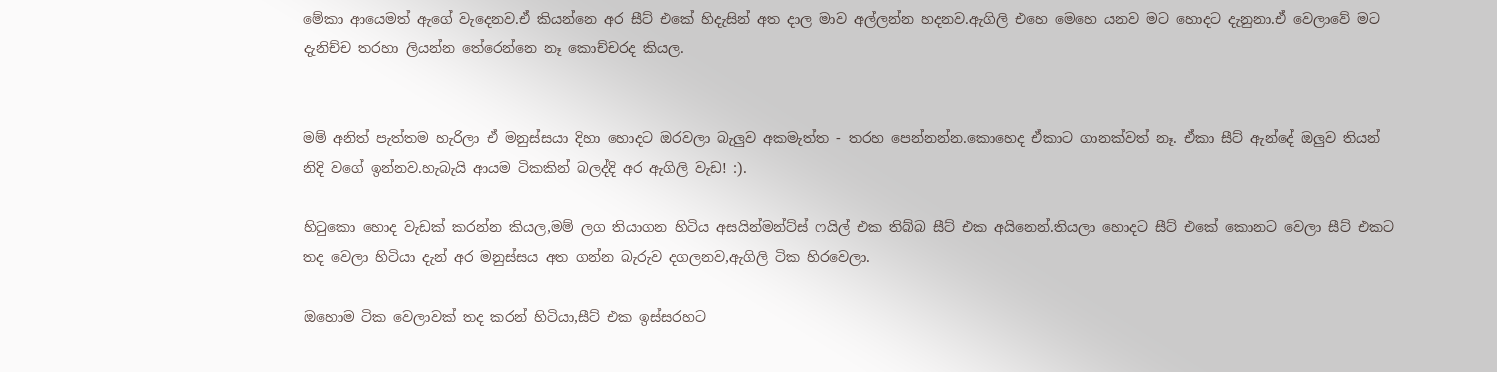මේකා ආයෙමත් ඇගේ වැදෙනව.ඒ කියන්නෙ අර සීට් එකේ හිදැසින් අත දාල මාව අල්ලන්න හදනව.ඇගිලි එහෙ මෙහෙ යනව මට හොදට දැනුනා.ඒ වෙලාවේ මට දැනිච්ච තරහා ලියන්න තේරෙන්නෙ නෑ කොච්චරද කියල.


මම් අනිත් පැත්තම හැරිලා ඒ මනුස්සයා දිහා හොදට ඔරවලා බැලුව අකමැත්ත - තරහ පෙන්නන්න.කොහෙද ඒකාට ගානක්වත් නෑ. ඒකා සීට් ඇන්දේ ඔලුව තියන් නිදි වගේ ඉන්නව.හැබැයි ආයම ටිකකින් බලද්දි අර ඇගිලි වැඩ! :).

හිටුකො හොද වැඩක් කරන්න කියල,මම් ලග තියාගන හිටිය අසයින්මන්ට්ස් ෆයිල් එක තිබ්බ සීට් එක අයිනෙන්.තියලා හොදට සීට් එකේ කොනට වෙලා සීට් එකට තද වෙලා හිටියා දැන් අර මනුස්සය අත ගන්න බැරුව දගලනව,ඇගිලි ටික හිරවෙලා.

ඔහොම ටික වෙලාවක් තද කරන් හිටියා,සීට් එක ඉස්සරහට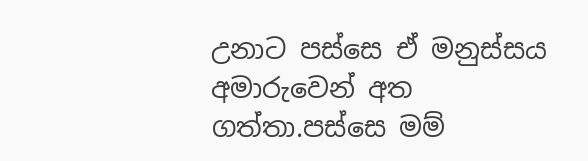උනාට පස්සෙ ඒ මනුස්සය අමාරුවෙන් අත ගත්තා.පස්සෙ මම්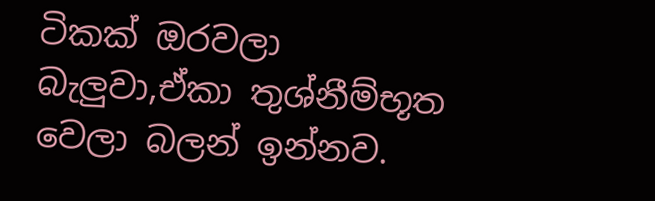ටිකක් ඔරවලා බැලුවා,ඒකා තුශ්නීම්භූත වෙලා බලන් ඉන්නව.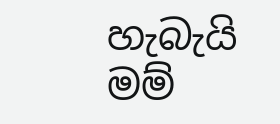හැබැයි මම්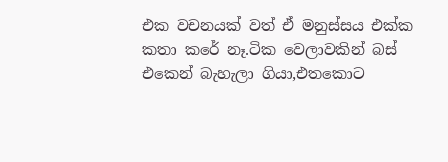එක වචනයක් වත් ඒ මනුස්සය එක්ක කතා කරේ නෑ.ටික වෙලාවකින් බස් එකෙන් බැහැලා ගියා,එතකොට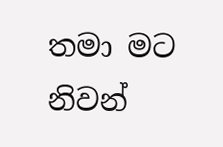තමා මට නිවන්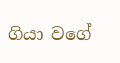ගියා වගේ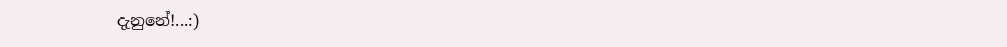දැනුනේ!...:)